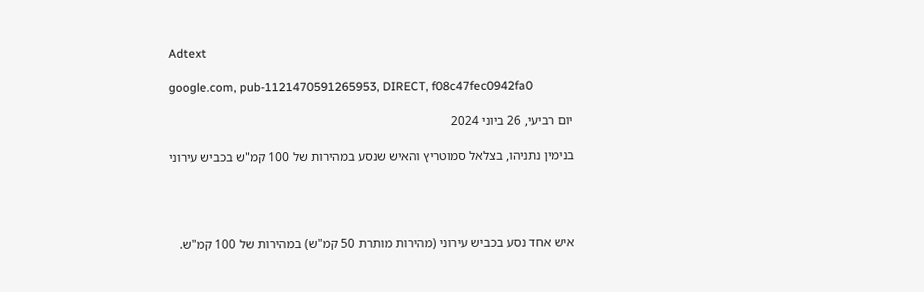Adtext

google.com, pub-1121470591265953, DIRECT, f08c47fec0942fa0

יום רביעי, 26 ביוני 2024

בנימין נתניהו, בצלאל סמוטריץ והאיש שנסע במהירות של 100 קמ"ש בכביש עירוני




איש אחד נסע בכביש עירוני (מהירות מותרת 50 קמ"ש) במהירות של 100 קמ"ש.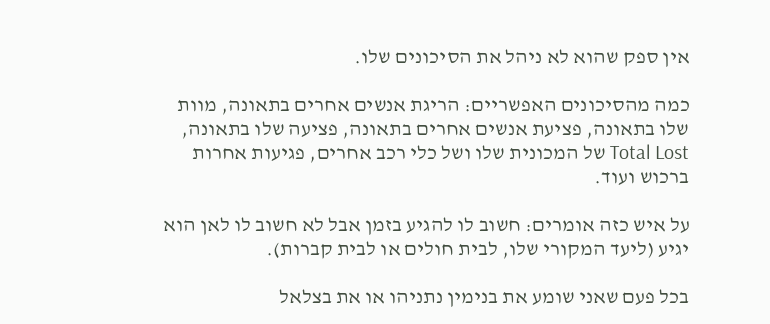אין ספק שהוא לא ניהל את הסיכונים שלו.

כמה מהסיכונים האפשריים: הריגת אנשים אחרים בתאונה, מוות שלו בתאונה, פציעת אנשים אחרים בתאונה, פציעה שלו בתאונה, Total Lost של המכונית שלו ושל כלי רכב אחרים, פגיעות אחרות ברכוש ועוד.

על איש כזה אומרים: חשוב לו להגיע בזמן אבל לא חשוב לו לאן הוא יגיע (ליעד המקורי שלו, לבית חולים או לבית קברות).

בכל פעם שאני שומע את בנימין נתניהו או את בצלאל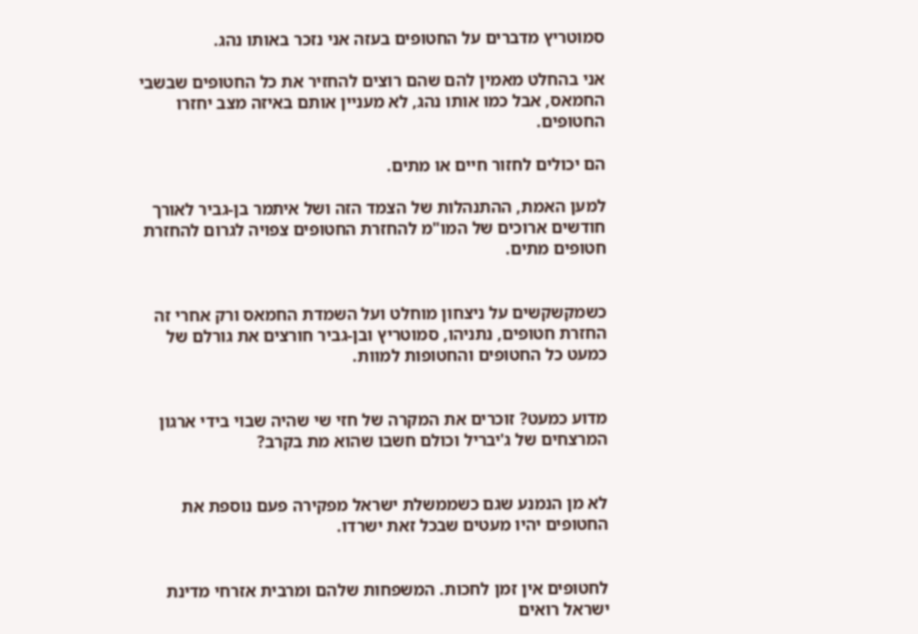סמוטריץ מדברים על החטופים בעזה אני נזכר באותו נהג.

אני בהחלט מאמין להם שהם רוצים להחזיר את כל החטופים שבשבי החמאס, אבל כמו אותו נהג, לא מעניין אותם באיזה מצב יחזרו החטופים.

הם יכולים לחזור חיים או מתים.

למען האמת, ההתנהלות של הצמד הזה ושל איתמר בן-גביר לאורך חודשים ארוכים של המו"מ להחזרת החטופים צפויה לגרום להחזרת חטופים מתים.


כשמקשקשים על ניצחון מוחלט ועל השמדת החמאס ורק אחרי זה החזרת חטופים, נתניהו, סמוטריץ ובן-גביר חורצים את גורלם של כמעט כל החטופים והחטופות למוות.


מדוע כמעט? זוכרים את המקרה של חזי שי שהיה שבוי בידי ארגון המרצחים של ג'יבריל וכולם חשבו שהוא מת בקרב?


לא מן הנמנע שגם כשממשלת ישראל מפקירה פעם נוספת את החטופים יהיו מעטים שבכל זאת ישרדו.


לחטופים אין זמן לחכות. המשפחות שלהם ומרבית אזרחי מדינת ישראל רואים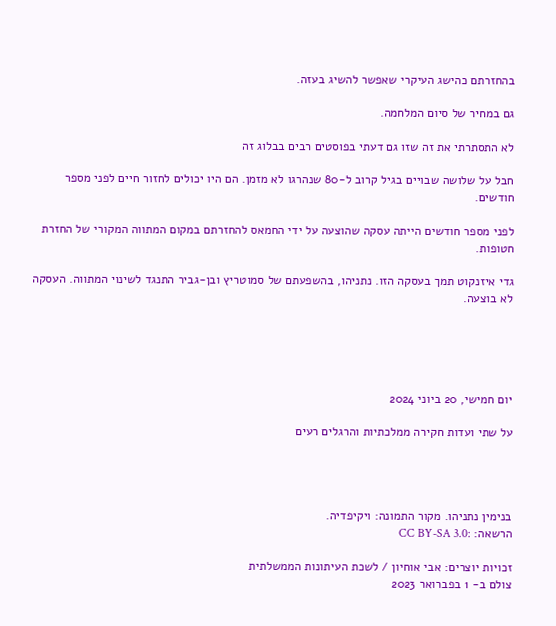בהחזרתם כהישג העיקרי שאפשר להשיג בעזה.

גם במחיר של סיום המלחמה.

לא התסתרתי את זה שזו גם דעתי בפוסטים רבים בבלוג זה

חבל על שלושה שבויים בגיל קרוב ל-80 שנהרגו לא מזמן. הם היו יכולים לחזור חיים לפני מספר חודשים.

לפני מספר חודשים הייתה עסקה שהוצעה על ידי החמאס להחזרתם במקום המתווה המקורי של החזרת חטופות.

גדי איזנקוט תמך בעסקה הזו. נתניהו, בהשפעתם של סמוטריץ ובן-גביר התנגד לשינוי המתווה. העסקה לא בוצעה.





יום חמישי, 20 ביוני 2024

על שתי ועדות חקירה ממלכתיות והרגלים רעים




בנימין נתניהו. מקור התמונה: ויקיפדיה.
הרשאה: :CC BY-SA 3.0

זכויות יוצרים: אבי אוחיון / לשכת העיתונות הממשלתית
צולם ב- 1 בפברואר 2023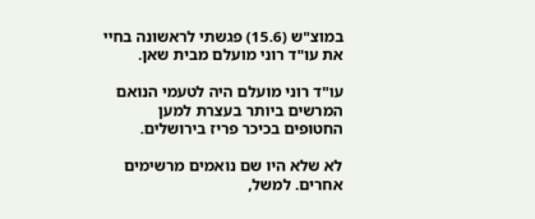במוצ"ש (15.6) פגשתי לראשונה בחיי את עו"ד רוני מועלם מבית שאן.

עו"ד רוני מועלם היה לטעמי הנואם המרשים ביותר בעצרת למען החטופים בכיכר פריז בירושלים.

לא שלא היו שם נואמים מרשימים אחרים. למשל,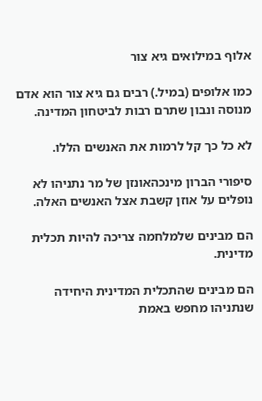אלוף במילואים גיא צור

כמו אלופים (במיל.) רבים גם גיא צור הוא אדם מנוסה ונבון שתרם רבות לביטחון המדינה.

לא כל כך קל לרמות את האנשים הללו.

סיפורי הברון מינכהאונזן של מר נתניהו לא נופלים על אוזן קשבת אצל האנשים האלה.

הם מבינים שלמלחמה צריכה להיות תכלית מדינית.

הם מבינים שהתכלית המדינית היחידה שנתניהו מחפש באמת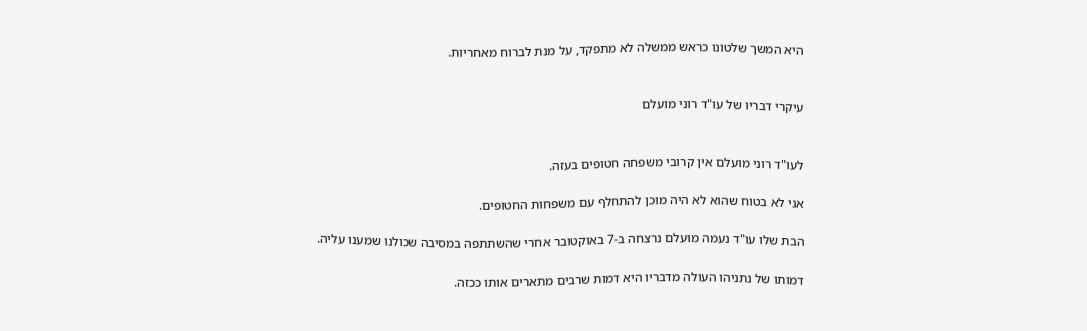היא המשך שלטונו כראש ממשלה לא מתפקד, על מנת לברוח מאחריות.


עיקרי דבריו של עו"ד רוני מועלם


לעו"ד רוני מועלם אין קרובי משפחה חטופים בעזה.

אני לא בטוח שהוא לא היה מוכן להתחלף עם משפחות החטופים.

הבת שלו עו"ד נעמה מועלם נרצחה ב-7 באוקטובר אחרי שהשתתפה במסיבה שכולנו שמענו עליה.

דמותו של נתניהו העולה מדבריו היא דמות שרבים מתארים אותו ככזה.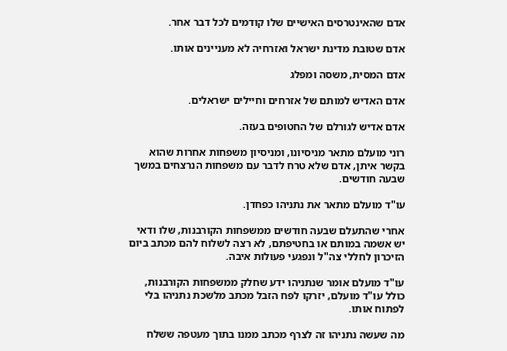אדם שהאינטרסים האישיים שלו קודמים לכל דבר אחר.

אדם שטובת מדינת ישראל ואזרחיה לא מעניינים אותו.

אדם המסית, משסה ומפלג

אדם האדיש למותם של אזרחים וחיילים ישראלים.

אדם אדיש לגורלם של החטופים בעזה.

רוני מועלם מתאר מניסיונו, ומניסיון משפחות אחרות שהוא בקשר איתן, אדם שלא טרח לדבר עם משפחות הנרצחים במשך שבעה חודשים.

עו"ד מועלם מתאר את נתניהו כפחדן.

אחרי שהתעלם שבעה חודשים ממשפחות הקורבנות, שלו ודאי יש אשמה במותם או בחטיפתם, לא רצה לשלוח להם מכתב ביום הזיכרון לחללי צה"ל ונפגעי פעולות איבה.

עו"ד מועלם אומר שנתניהו ידע שחלק ממשפחות הקורבנות, כולל עו"ד מועלם, יזרקו לפח הזבל מכתב מלשכת נתניהו בלי לפתוח אותו.

מה שעשה נתניהו זה לצרף מכתב ממנו בתוך מעטפה ששלח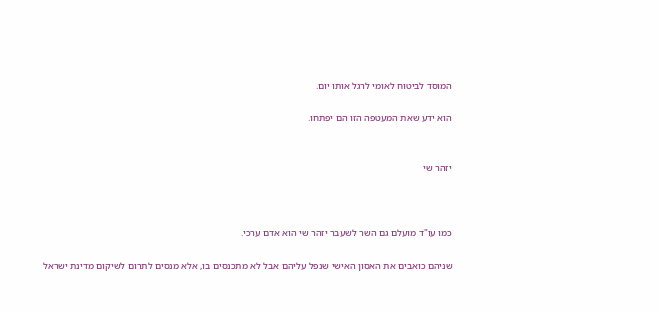המוסד לביטוח לאומי לרגל אותו יום.

הוא ידע שאת המעטפה הזו הם יפתחו.


יזהר שי



כמו עו"ד מועלם גם השר לשעבר יזהר שי הוא אדם ערכי.

שניהם כואבים את האסון האישי שנפל עליהם אבל לא מתכנסים בו, אלא מנסים לתרום לשיקום מדינת ישראל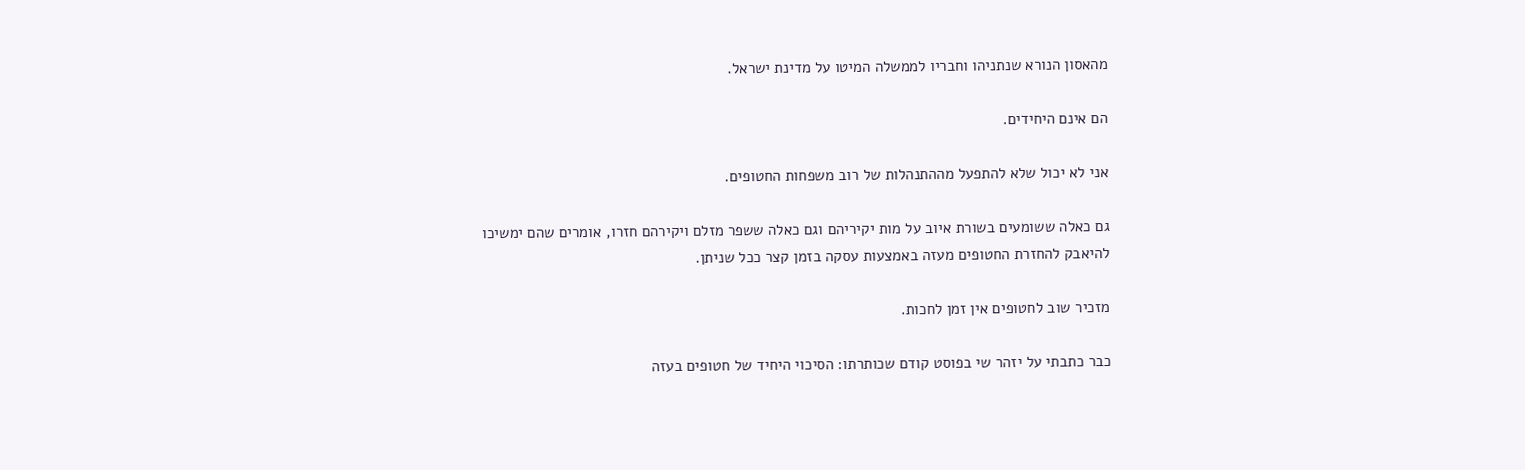מהאסון הנורא שנתניהו וחבריו לממשלה המיטו על מדינת ישראל.

הם אינם היחידים.

אני לא יכול שלא להתפעל מההתנהלות של רוב משפחות החטופים.

גם כאלה ששומעים בשורת איוב על מות יקיריהם וגם כאלה ששפר מזלם ויקירהם חזרו, אומרים שהם ימשיכו להיאבק להחזרת החטופים מעזה באמצעות עסקה בזמן קצר ככל שניתן.

מזכיר שוב לחטופים אין זמן לחכות.

כבר כתבתי על יזהר שי בפוסט קודם שכותרתו: הסיכוי היחיד של חטופים בעזה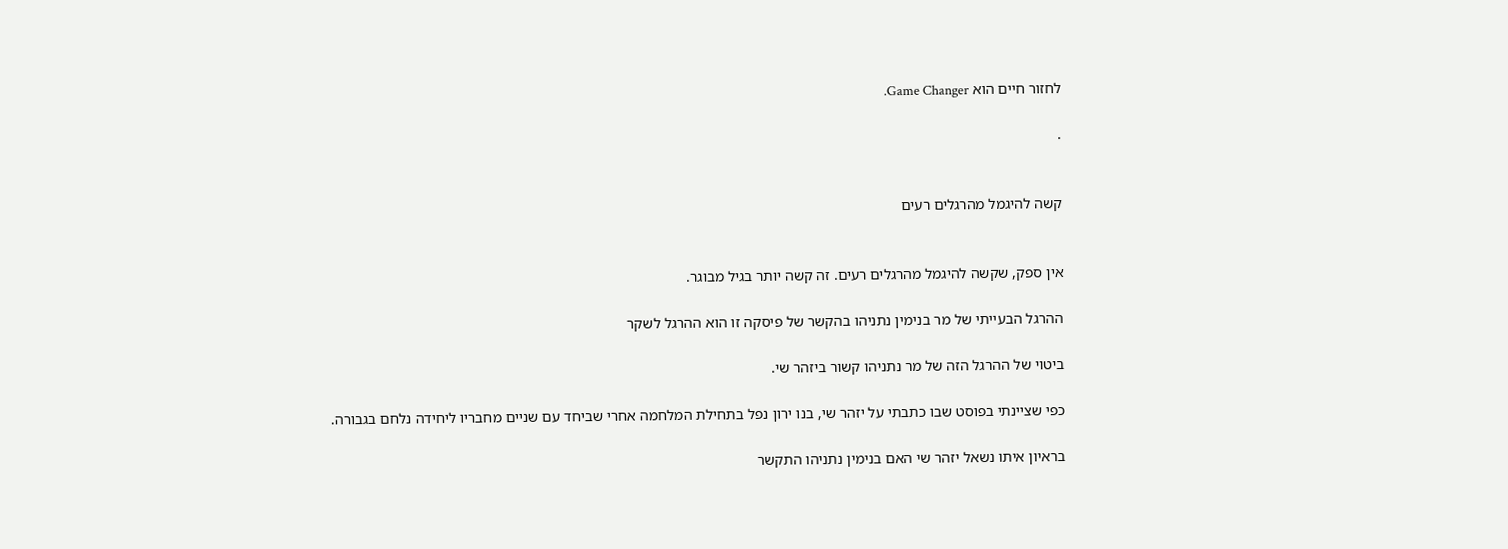לחזור חיים הוא Game Changer.

.


קשה להיגמל מהרגלים רעים


אין ספק, שקשה להיגמל מהרגלים רעים. זה קשה יותר בגיל מבוגר.

ההרגל הבעייתי של מר בנימין נתניהו בהקשר של פיסקה זו הוא ההרגל לשקר

ביטוי של ההרגל הזה של מר נתניהו קשור ביזהר שי.

כפי שציינתי בפוסט שבו כתבתי על יזהר שי, בנו ירון נפל בתחילת המלחמה אחרי שביחד עם שניים מחבריו ליחידה נלחם בגבורה.

בראיון איתו נשאל יזהר שי האם בנימין נתניהו התקשר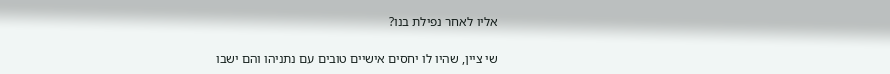אליו לאחר נפילת בנו?

שי ציין, שהיו לו יחסים אישיים טובים עם נתניהו והם ישבו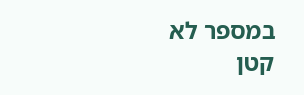במספר לא קטן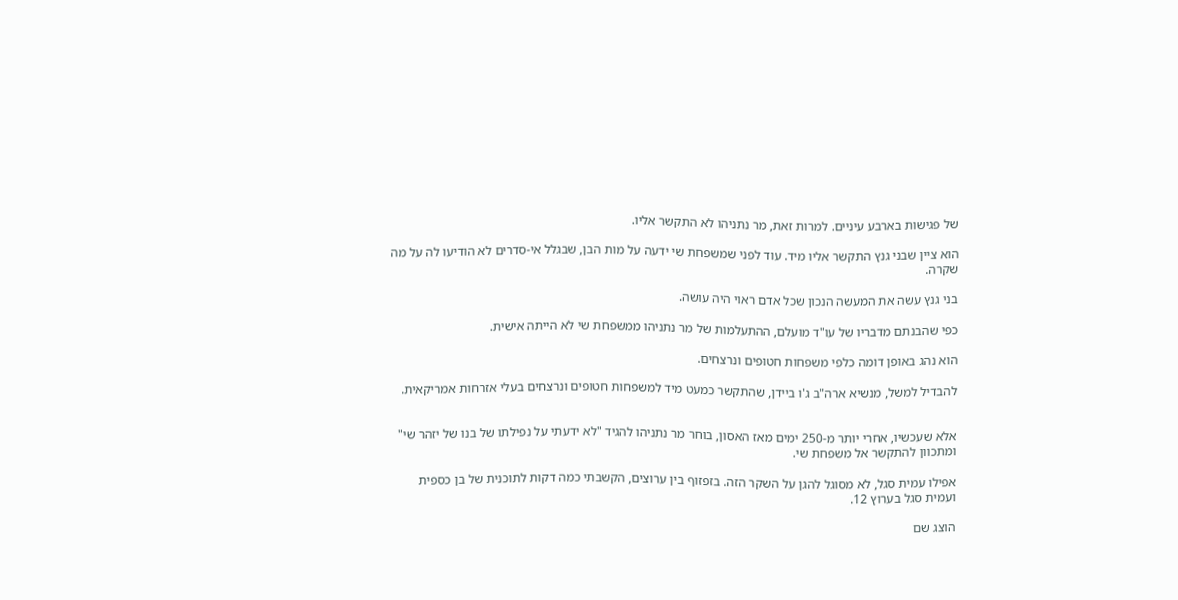של פגישות בארבע עיניים. למרות זאת, מר נתניהו לא התקשר אליו.

הוא ציין שבני גנץ התקשר אליו מיד. עוד לפני שמשפחת שי ידעה על מות הבן, שבגלל אי-סדרים לא הודיעו לה על מה שקרה.

בני גנץ עשה את המעשה הנכון שכל אדם ראוי היה עושה.

כפי שהבנתם מדבריו של עו"ד מועלם, ההתעלמות של מר נתניהו ממשפחת שי לא הייתה אישית.

הוא נהג באופן דומה כלפי משפחות חטופים ונרצחים.

להבדיל למשל, מנשיא ארה"ב ג'ו ביידן, שהתקשר כמעט מיד למשפחות חטופים ונרצחים בעלי אזרחות אמריקאית.


אלא שעכשיו, אחרי יותר מ-250 ימים מאז האסון, בוחר מר נתניהו להגיד "לא ידעתי על נפילתו של בנו של יזהר שי" ומתכוון להתקשר אל משפחת שי.

אפילו עמית סגל, לא מסוגל להגן על השקר הזה. בזפזוף בין ערוצים, הקשבתי כמה דקות לתוכנית של בן כספית ועמית סגל בערוץ 12.

הוצג שם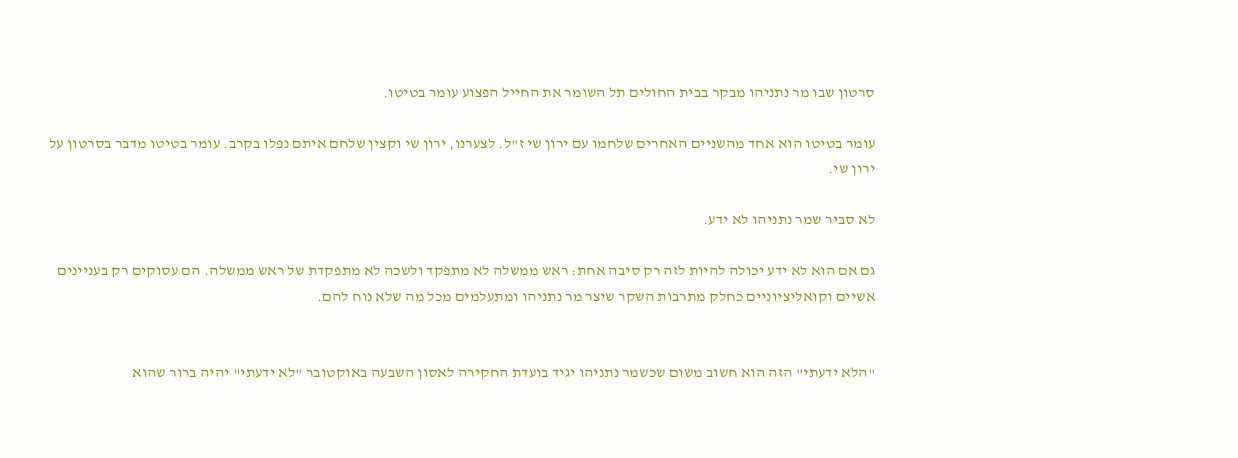סרטון שבו מר נתניהו מבקר בבית החולים תל השומר את החייל הפצוע עומר בטיטו.

עומר בטיטו הוא אחד מהשניים האחרים שלחמו עם ירון שי ז"ל. לצערנו, ירון שי וקצין שלחם איתם נפלו בקרב. עומר בטיטו מדבר בסרטון על ירון שי.

לא סביר שמר נתניהו לא ידע.

גם אם הוא לא ידע יכולה להיות לזה רק סיבה אחת: ראש ממשלה לא מתפקד ולשכה לא מתפקדת של ראש ממשלה. הם עסוקים רק בעניינים אשיים וקואליציוניים כחלק מתרבות השקר שיצר מר נתניהו ומתעלמים מכל מה שלא נוח להם.


"הלא ידעתי" הזה הוא חשוב משום שכשמר נתניהו יגיד בועדת החקירה לאסון השבעה באוקטובר "לא ידעתי" יהיה ברור שהוא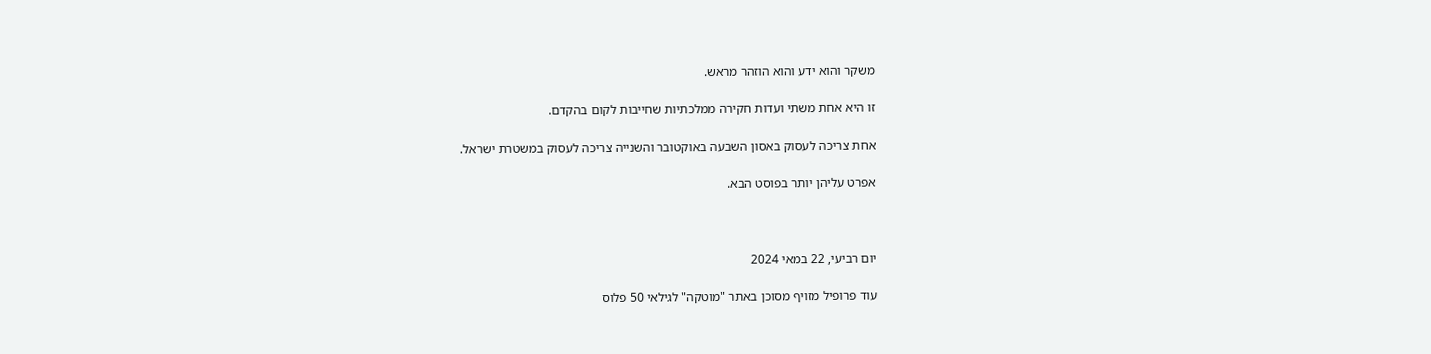משקר והוא ידע והוא הוזהר מראש.

זו היא אחת משתי ועדות חקירה ממלכתיות שחייבות לקום בהקדם.

אחת צריכה לעסוק באסון השבעה באוקטובר והשנייה צריכה לעסוק במשטרת ישראל.

אפרט עליהן יותר בפוסט הבא.



יום רביעי, 22 במאי 2024

עוד פרופיל מזויף מסוכן באתר "מוטקה" לגילאי 50 פלוס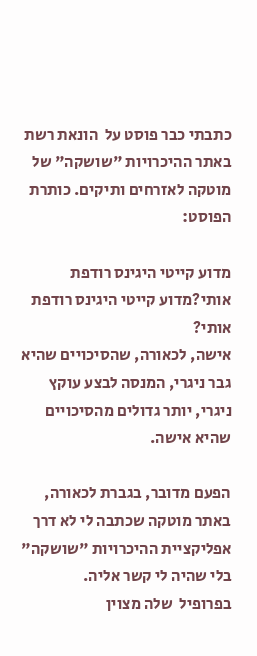כתבתי כבר פוסט על  הונאת רשת באתר ההיכרויות "שושקה" של מוטקה לאזרחים ותיקים. כותרת הפוסט:

מדוע קייטי היגינס רודפת אותי?מדוע קייטי היגינס רודפת אותי?
אישה, לכאורה, שהסיכויים שהיא גבר ניגרי, המנסה לבצע עוקץ ניגרי, יותר גדולים מהסיכויים שהיא אישה.

הפעם מדובר, בגברת לכאורה, באתר מוטקה שכתבה לי לא דרך אפליקציית ההיכרויות "שושקה" בלי שהיה לי קשר אליה.
בפרופיל  שלה מצוין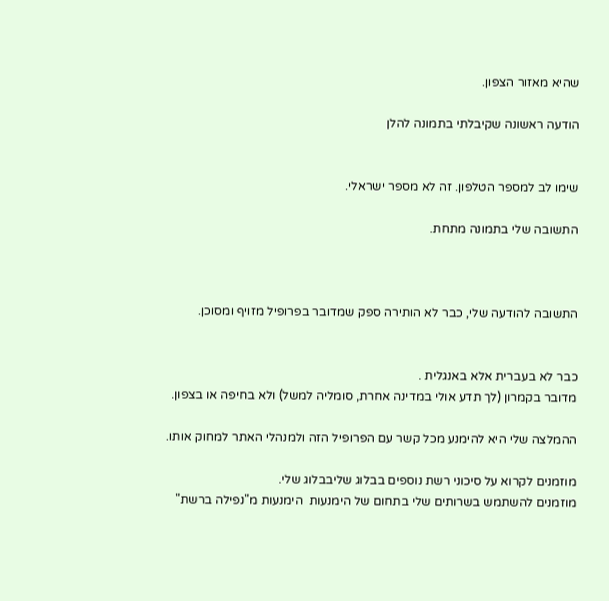שהיא מאזור הצפון.

הודעה ראשונה שקיבלתי בתמונה להלן


שימו לב למספר הטלפון. זה לא מספר ישראלי.

התשובה שלי בתמונה מתחת.



התשובה להודעה שלי, כבר לא הותירה ספק שמדובר בפרופיל מזויף ומסוכן.


כבר לא בעברית אלא באנגלית .
מדובר בקמרון (לך תדע אולי במדינה אחרת, סומליה למשל) ולא בחיפה או בצפון.

ההמלצה שלי היא להימנע מכל קשר עם הפרופיל הזה ולמנהלי האתר למחוק אותו.

מוזמנים לקרוא על סיכוני רשת נוספים בבלוג שליבבלוג שלי.
מוזמנים להשתמש בשרותים שלי בתחום של הימנעות  הימנעות מ"נפילה ברשת"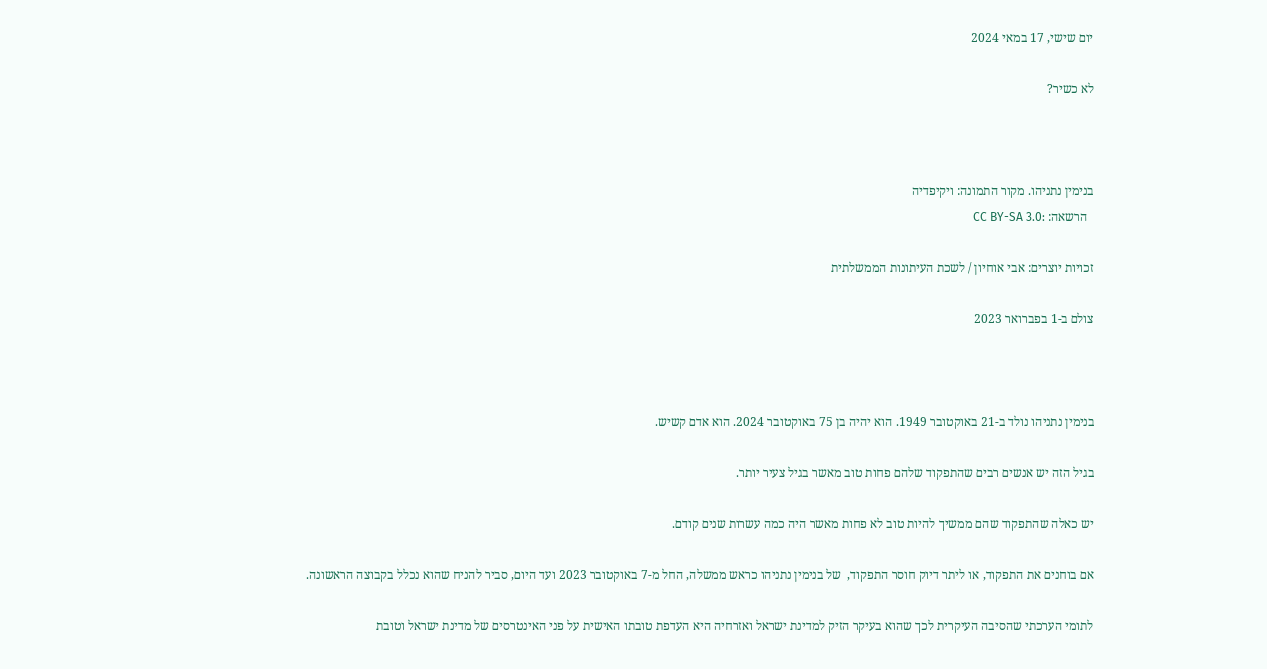יום שישי, 17 במאי 2024

לא כשיר?



בנימין נתניהו. מקור התמונה: ויקיפדיה
  הרשאה: :CC BY-SA 3.0

זכויות יוצרים: אבי אוחיון / לשכת העיתונות הממשלתית

צולם ב-1 בפברואר 2023



בנימין נתניהו נולד ב-21 באוקטובר 1949. הוא יהיה בן 75 באוקטובר 2024. הוא אדם קשיש.

בגיל הזה יש אנשים רבים שהתפקוד שלהם פחות טוב מאשר בגיל צעיר יותר.

יש כאלה שהתפקוד שהם ממשיך להיות טוב לא פחות מאשר היה כמה עשרות שנים קודם.

אם בוחנים את התפקוד, או ליתר דיוק חוסר התפקוד,  של בנימין נתניהו כראש ממשלה, החל מ-7 באוקטובר 2023 ועד היום, סביר להניח שהוא נכלל בקבוצה הראשונה.

לתומי הערכתי שהסיבה העיקרית לכך שהוא בעיקר הזיק למדינת ישראל ואזרחיה היא העדפת טובתו האישית על פני האינטרסים של מדינת ישראל וטובת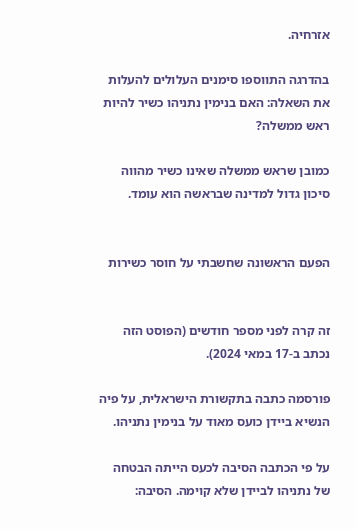אזרחיה.

בהדרגה התווספו סימנים העלולים להעלות את השאלה: האם בנימין נתניהו כשיר להיות ראש ממשלה?

כמובן שראש ממשלה שאינו כשיר מהווה סיכון גדול למדינה שבראשה הוא עומד.


הפעם הראשונה שחשבתי על חוסר כשירות


זה קרה לפני מספר חודשים (הפוסט הזה נכתב ב-17 במאי 2024).

פורסמה כתבה בתקשורת הישראלית, על פיה הנשיא ביידן כועס מאוד על בנימין נתניהו.

על פי הכתבה הסיבה לכעס הייתה הבטחה של נתניהו לביידן שלא קוימה. הסיבה: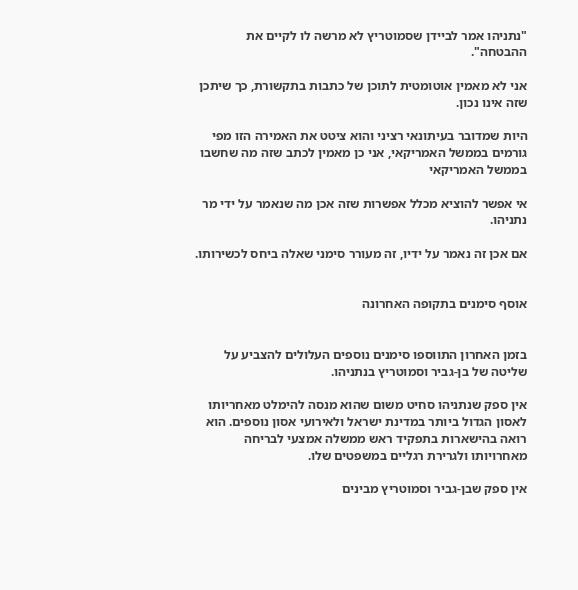"נתניהו אמר לביידן שסמוטריץ לא מרשה לו לקיים את ההבטחה".

אני לא מאמין אוטומטית לתוכן של כתבות בתקשורת, כך שיתכן שזה אינו נכון.

היות שמדובר בעיתונאי רציני והוא ציטט את האמירה הזו מפי גורמים בממשל האמריקאי, אני כן מאמין לכתב שזה מה שחשבו בממשל האמריקאי

אי אפשר להוציא מכלל אפשרות שזה אכן מה שנאמר על ידי מר נתניהו.

אם אכן זה נאמר על ידיו, זה מעורר סימני שאלה ביחס לכשירותו.


אוסף סימנים בתקופה האחרונה


בזמן האחרון התווספו סימנים נוספים העלולים להצביע על שליטה של בן-גביר וסמוטריץ בנתניהו.

אין ספק שנתניהו סחיט משום שהוא מנסה להימלט מאחריותו לאסון הגדול ביותר במדינת ישראל ולאירועי אסון נוספים. הוא רואה בהישארות בתפקיד ראש ממשלה אמצעי לבריחה מאחרויותו ולגרירת רגליים במשפטים שלו.

אין ספק שבן-גביר וסמוטריץ מבינים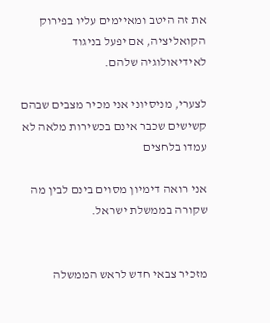את זה היטב ומאיימים עליו בפירוק הקואליציה, אם יפעל בניגוד לאידיאולוגיה שלהם.

לצערי, מניסיוני אני מכיר מצבים שבהם קשישים שכבר אינם בכשירות מלאה לא עמדו בלחצים

אני רואה דימיון מסוים בינם לבין מה שקורה בממשלת ישראל.


מזכיר צבאי חדש לראש הממשלה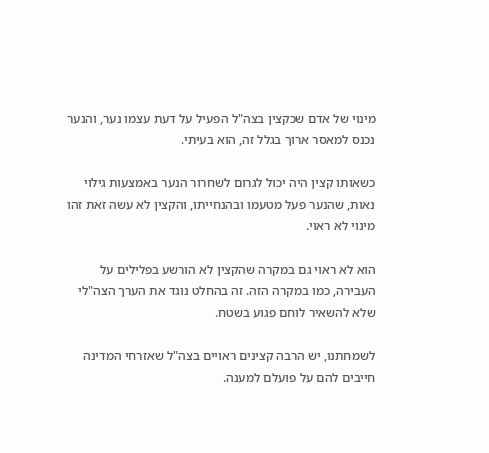מינוי של אדם שכקצין בצה"ל הפעיל על דעת עצמו נער, והנער נכנס למאסר ארוך בגלל זה, הוא בעיתי.

כשאותו קצין היה יכול לגרום לשחרור הנער באמצעות גילוי נאות, שהנער פעל מטעמו ובהנחייתו, והקצין לא עשה זאת זהו מינוי לא ראוי.

הוא לא ראוי גם במקרה שהקצין לא הורשע בפלילים על העבירה, כמו במקרה הזה. זה בהחלט נוגד את הערך הצה"לי שלא להשאיר לוחם פגוע בשטח.

לשמחתנו, יש הרבה קצינים ראויים בצה"ל שאזרחי המדינה חייבים להם על פועלם למענה.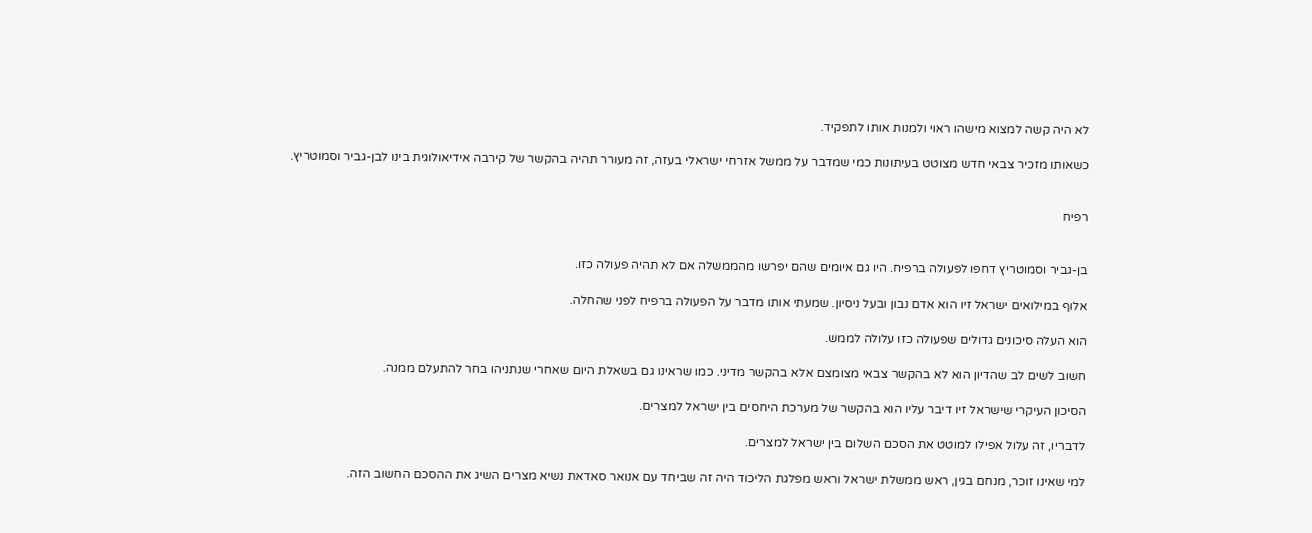לא היה קשה למצוא מישהו ראוי ולמנות אותו לתפקיד.

כשאותו מזכיר צבאי חדש מצוטט בעיתונות כמי שמדבר על ממשל אזרחי ישראלי בעזה, זה מעורר תהיה בהקשר של קירבה אידיאולוגית בינו לבן-גביר וסמוטריץ.


רפיח


בן-גביר וסמוטריץ דחפו לפעולה ברפיח. היו גם איומים שהם יפרשו מהממשלה אם לא תהיה פעולה כזו.

אלוף במילואים ישראל זיו הוא אדם נבון ובעל ניסיון. שמעתי אותו מדבר על הפעולה ברפיח לפני שהחלה.

הוא העלה סיכונים גדולים שפעולה כזו עלולה לממש.

חשוב לשים לב שהדיון הוא לא בהקשר צבאי מצומצם אלא בהקשר מדיני. כמו שראינו גם בשאלת היום שאחרי שנתניהו בחר להתעלם ממנה.

הסיכון העיקרי שישראל זיו דיבר עליו הוא בהקשר של מערכת היחסים בין ישראל למצרים.

לדבריו, זה עלול אפילו למוטט את הסכם השלום בין ישראל למצרים.

למי שאינו זוכר, מנחם בגין, ראש ממשלת ישראל וראש מפלגת הליכוד היה זה שביחד עם אנואר סאדאת נשיא מצרים השיג את ההסכם החשוב הזה.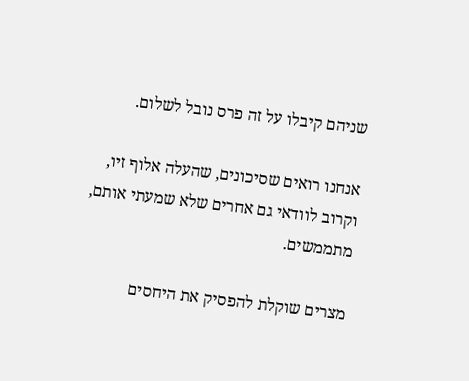שניהם קיבלו על זה פרס נובל לשלום.

אנחנו רואים שסיכונים, שהעלה אלוף זיו, וקרוב לוודאי גם אחרים שלא שמעתי אותם, מתממשים.

מצרים שוקלת להפסיק את היחסים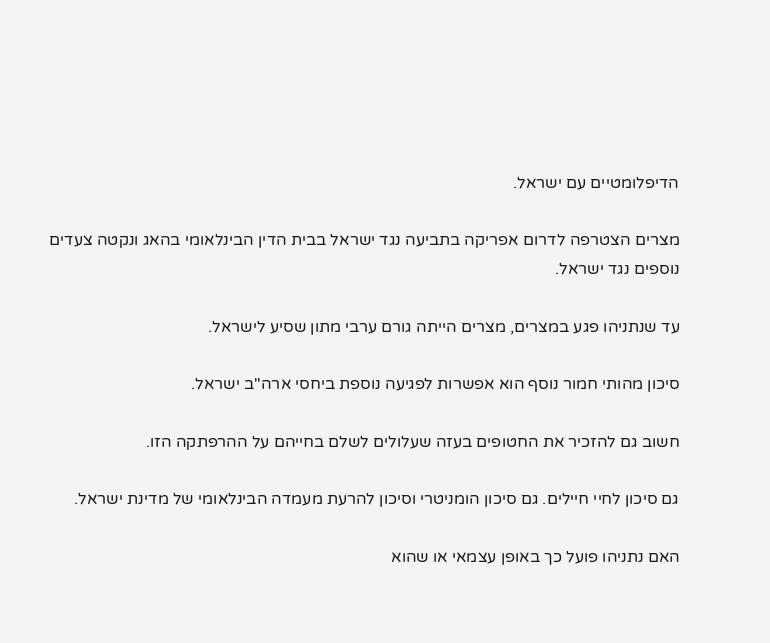הדיפלומטיים עם ישראל.

מצרים הצטרפה לדרום אפריקה בתביעה נגד ישראל בבית הדין הבינלאומי בהאג ונקטה צעדים נוספים נגד ישראל.

עד שנתניהו פגע במצרים, מצרים הייתה גורם ערבי מתון שסיע לישראל.

סיכון מהותי חמור נוסף הוא אפשרות לפגיעה נוספת ביחסי ארה"ב ישראל.

חשוב גם להזכיר את החטופים בעזה שעלולים לשלם בחייהם על ההרפתקה הזו.

גם סיכון לחיי חיילים. גם סיכון הומניטרי וסיכון להרעת מעמדה הבינלאומי של מדינת ישראל.

האם נתניהו פועל כך באופן עצמאי או שהוא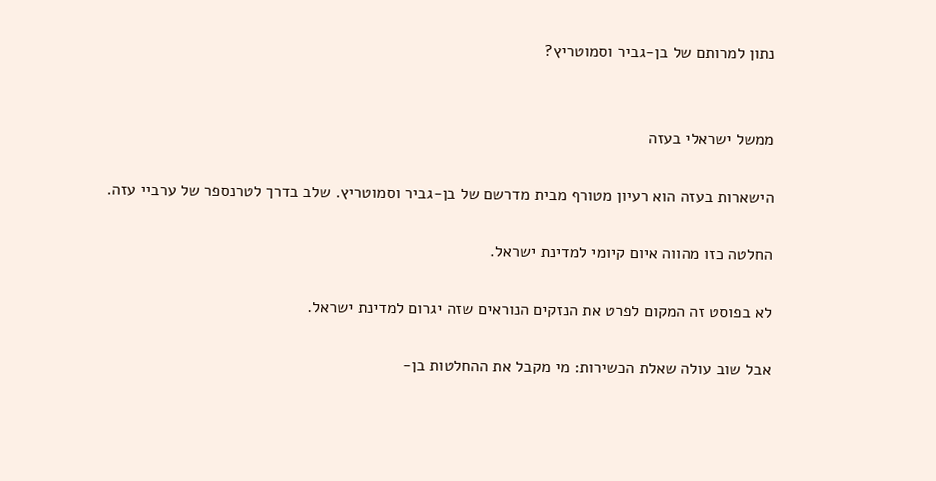נתון למרותם של בן-גביר וסמוטריץ?


ממשל ישראלי בעזה

הישארות בעזה הוא רעיון מטורף מבית מדרשם של בן-גביר וסמוטריץ. שלב בדרך לטרנספר של ערביי עזה.

החלטה כזו מהווה איום קיומי למדינת ישראל.

לא בפוסט זה המקום לפרט את הנזקים הנוראים שזה יגרום למדינת ישראל.

אבל שוב עולה שאלת הכשירות: מי מקבל את ההחלטות בן-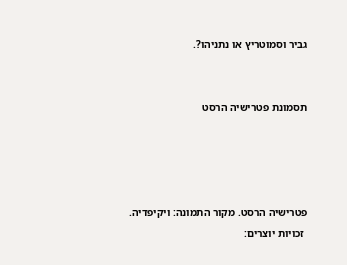גביר וסמוטריץ או נתניהו?.


תסמונת פטרישיה הרסט




פטרישיה הרסט. מקור התמונה: ויקיפדיה.
 זכויות יוצרים: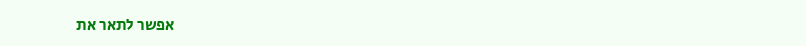אפשר לתאר את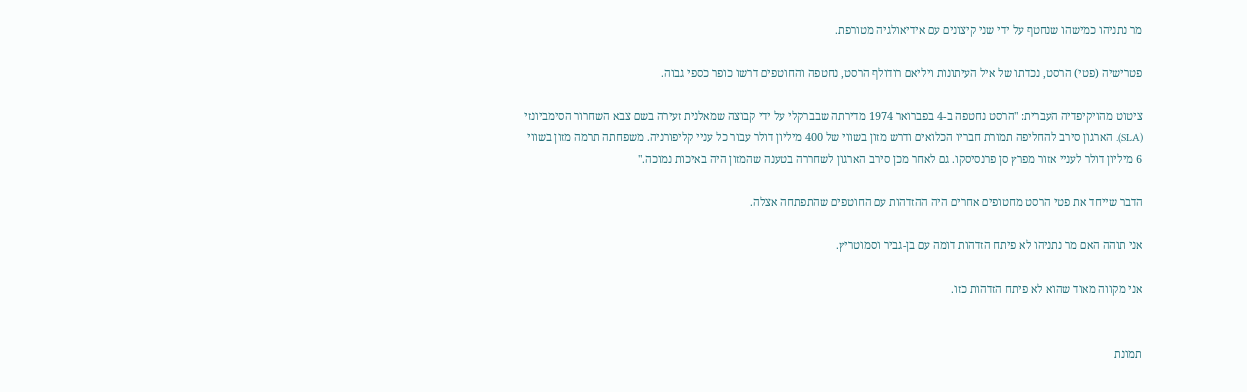מר נתניהו כמישהו שנחטף על ידי שני קיצונים עם אידיאולגיה מטורפת.

פטרישיה (פטי) הרסט, נכדתו של איל העיתונות ויליאם רודולף הרסט, נחטפה והחוטפים דרשו כופר כספי גבוה.

ציטוט מהויקיפדיה העברית: "הרסט נחטפה ב-4 בפברואר 1974 מדירתה שבברקלי על ידי קבוצה שמאלנית זעירה בשם צבא השחרור הסימביונזי (SLA). הארגון סירב להחליפה תמורת חבריו הכלואים ודרש מזון בשווי של 400 מיליון דולר עבור כל עניי קליפורניה. משפחתה תרמה מזון בשווי 6 מיליון דולר לעניי אזור מפרץ סן פרנסיסקו. גם לאחר מכן סירב הארגון לשחררה בטענה שהמזון היה באיכות נמוכה."

הדבר שייחד את פטי הרסט מחטופים אחרים היה ההזדהות עם החוטפים שהתפתחה אצלה.

אני תוהה האם מר נתניהו לא פיתח הזדהות דומה עם בן-גביר וסמוטריץ.

אני מקווה מאוד שהוא לא פיתח הזדהות כזו.


תמונת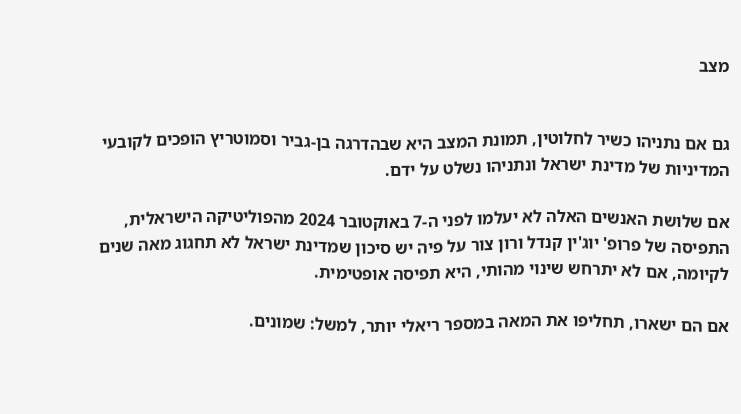מצב


גם אם נתניהו כשיר לחלוטין, תמונת המצב היא שבהדרגה בן-גביר וסמוטריץ הופכים לקובעי המדיניות של מדינת ישראל ונתניהו נשלט על ידם.

אם שלושת האנשים האלה לא יעלמו לפני ה-7 באוקטובר 2024 מהפוליטיקה הישראלית, התפיסה של פרופ' יוג'ין קנדל ורון צור על פיה יש סיכון שמדינת ישראל לא תחגוג מאה שנים לקיומה, אם לא יתרחש שינוי מהותי, היא תפיסה אופטימית.

אם הם ישארו, תחליפו את המאה במספר ריאלי יותר, למשל: שמונים.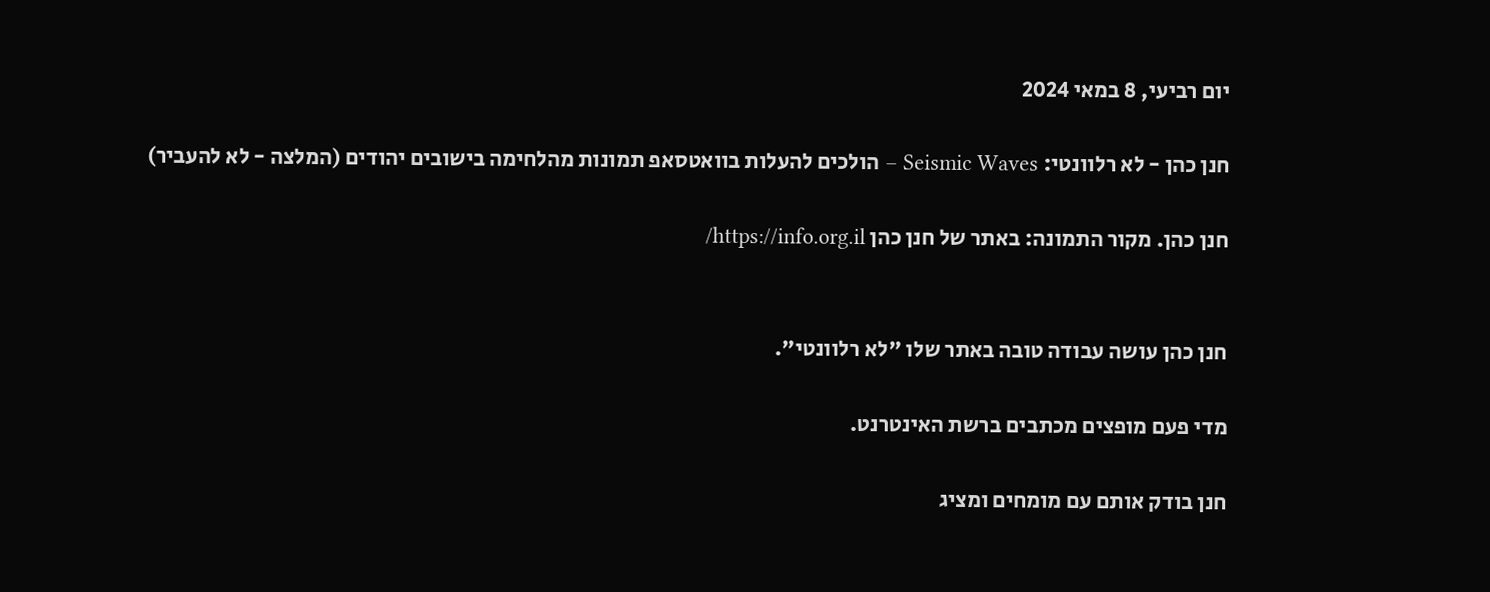יום רביעי, 8 במאי 2024

חנן כהן - לא רלוונטי: Seismic Waves – הולכים להעלות בוואטסאפ תמונות מהלחימה בישובים יהודים (המלצה - לא להעביר)

חנן כהן. מקור התמונה: באתר של חנן כהן https://info.org.il/


חנן כהן עושה עבודה טובה באתר שלו "לא רלוונטי".

מדי פעם מופצים מכתבים ברשת האינטרנט.

חנן בודק אותם עם מומחים ומציג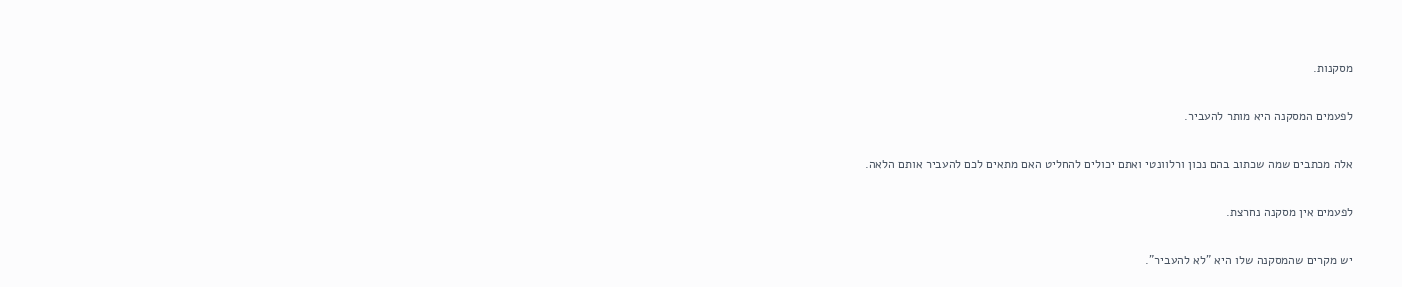מסקנות.

לפעמים המסקנה היא מותר להעביר.

אלה מכתבים שמה שכתוב בהם נכון ורלוונטי ואתם יכולים להחליט האם מתאים לכם להעביר אותם הלאה.

לפעמים אין מסקנה נחרצת.

יש מקרים שהמסקנה שלו היא "לא להעביר".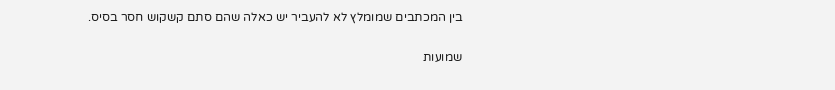בין המכתבים שמומלץ לא להעביר יש כאלה שהם סתם קשקוש חסר בסיס.

שמועות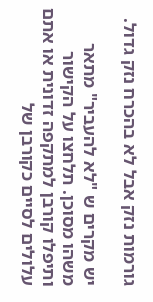גורמות נזק אבל לא בהכרח נזק גדול.

יש מקרים ש "לא להעביר" מתאר משהו מסוכן. תלחצו על הקישור ותיפלו קורבן למתקפה זדונית או אתם עלולים לסיים כקורבן של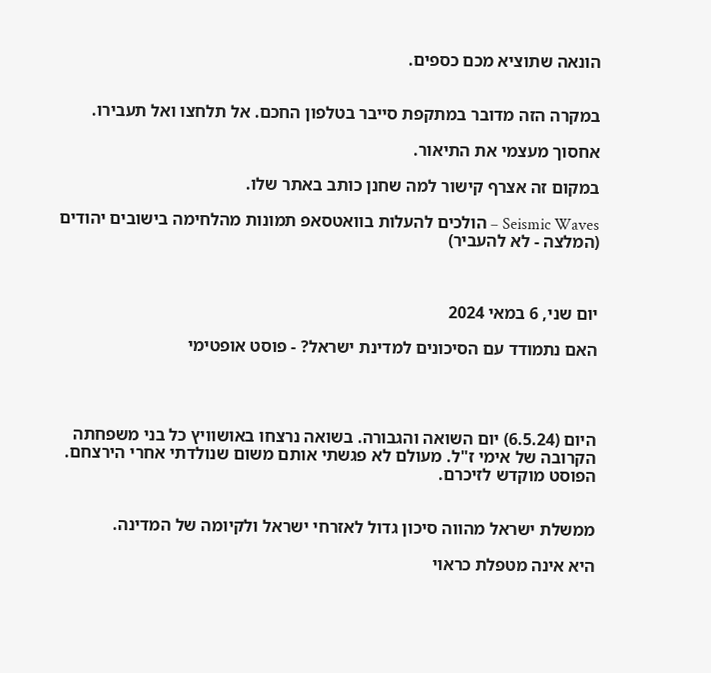הונאה שתוציא מכם כספים.


במקרה הזה מדובר במתקפת סייבר בטלפון החכם. אל תלחצו ואל תעבירו.

אחסוך מעצמי את התיאור.

במקום זה אצרף קישור למה שחנן כותב באתר שלו.

Seismic Waves – הולכים להעלות בוואטסאפ תמונות מהלחימה בישובים יהודים (המלצה - לא להעביר)



יום שני, 6 במאי 2024

האם נתמודד עם הסיכונים למדינת ישראל? - פוסט אופטימי




היום (6.5.24) יום השואה והגבורה. בשואה נרצחו באושוויץ כל בני משפחתה הקרובה של אימי ז"ל. מעולם לא פגשתי אותם משום שנולדתי אחרי הירצחם. הפוסט מוקדש לזיכרם.


ממשלת ישראל מהווה סיכון גדול לאזרחי ישראל ולקיומה של המדינה.

היא אינה מטפלת כראוי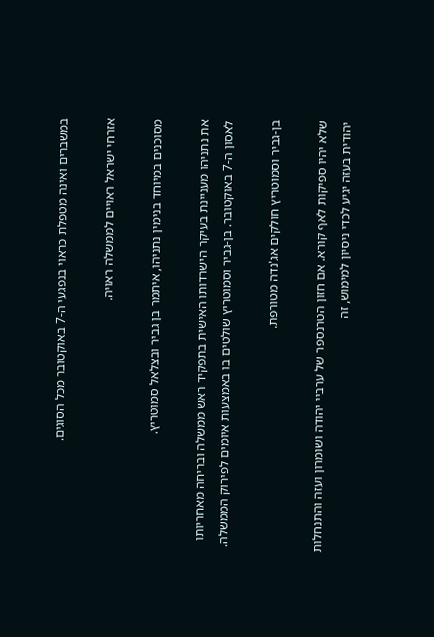במשברים ואינה מטפלת כראוי בנפגעי ה-7 באוקטובר מכל הסוגים.

אזרחי ישראל ראויים לממשלה ראויה.

מסוכנים במיוחד בנימין נתניהו, איתמר בן גביר ובצלאל סמוטריץ.

את נתניהו מעניינת בעיקר הישרדותו האישית בתפקיד ראש ממשלה ובריחה מאחריותו לאסון ה-7 באוקטובר. בן-גביר וסמוטריץ שולטים בו באמצעות איומים לפירוק הממשלה.

בן-גביר וסמוטריץ חולקים אג'נדה מטורפת.

שלא יהיו ספיקות לאף קורא. אם חזון הטרנספר של ערביי יהודה ושומרון ועזה והתנחלות יהודית בעזה יגיע לכדי ניסיון למימוש, זה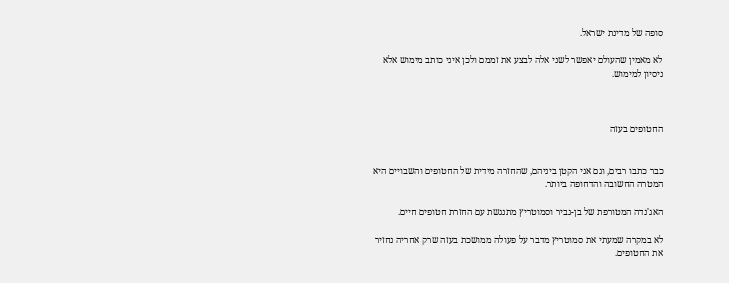סופה של מדינת ישראל.

לא מאמין שהעולם יאפשר לשני אלה לבצע את זממם ולכן איני כותב מימוש אלא ניסיון למימוש.



החטופים בעזה


כבר כתבו רבים, וגם אני הקטן ביניהם, שהחזרה מידית של החטופים והשבויים היא המטרה החשובה והדחופה ביותר.

האג'נדה המטורפת של בן-גביר וסמוטריץ מתנגשת עם החזרת חטופים חיים.

לא במקרה שמעתי את סמוטריץ מדבר על פעולה ממושכת בעזה שרק אחריה נחזיר את החטופים.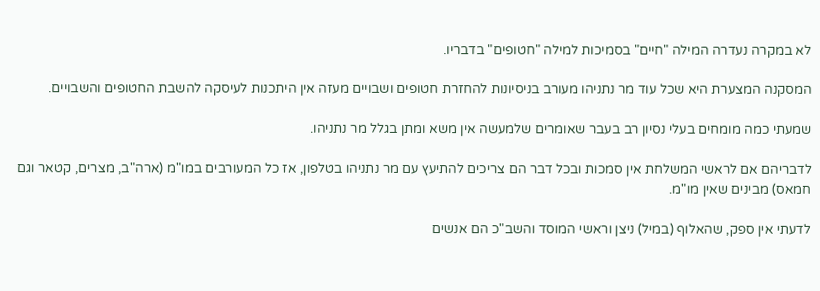לא במקרה נעדרה המילה "חיים" בסמיכות למילה "חטופים" בדבריו.

המסקנה המצערת היא שכל עוד מר נתניהו מעורב בניסיונות להחזרת חטופים ושבויים מעזה אין היתכנות לעיסקה להשבת החטופים והשבויים.

שמעתי כמה מומחים בעלי נסיון רב בעבר שאומרים שלמעשה אין משא ומתן בגלל מר נתניהו.

לדבריהם אם לראשי המשלחת אין סמכות ובכל דבר הם צריכים להתיעץ עם מר נתניהו בטלפון, אז כל המעורבים במו"מ (ארה"ב, מצרים, קטאר וגם חמאס) מבינים שאין מו"מ.

לדעתי אין ספק, שהאלוף (במיל) ניצן וראשי המוסד והשב"כ הם אנשים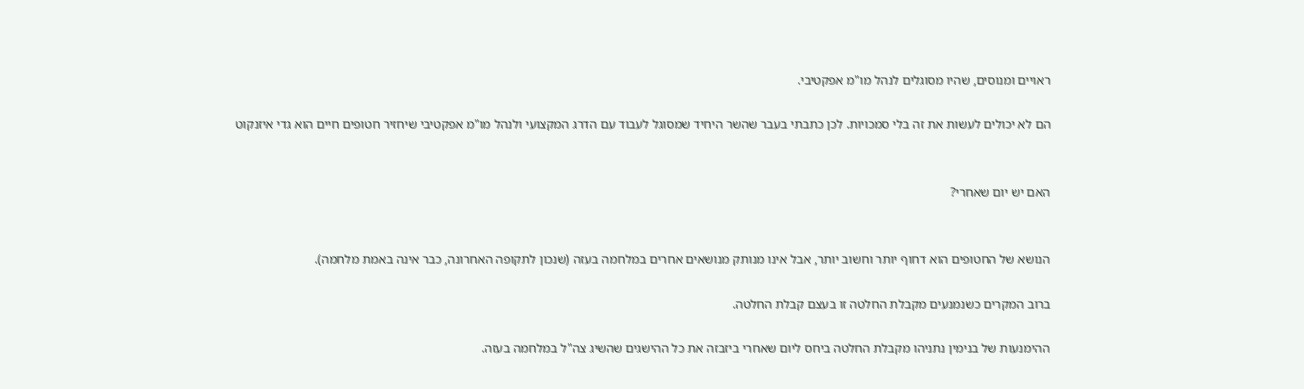ראויים ומנוסים, שהיו מסוגלים לנהל מו"מ אפקטיבי.

הם לא יכולים לעשות את זה בלי סמכויות. לכן כתבתי בעבר שהשר היחיד שמסוגל לעבוד עם הדרג המקצועי ולנהל מו"מ אפקטיבי שיחזיר חטופים חיים הוא גדי איזנקוט


האם יש יום שאחרי?


הנושא של החטופים הוא דחוף יותר וחשוב יותר, אבל אינו מנותק מנושאים אחרים במלחמה בעזה (שנכון לתקופה האחרונה, כבר אינה באמת מלחמה).

ברוב המקרים כשנמנעים מקבלת החלטה זו בעצם קבלת החלטה.

ההימנעות של בנימין נתניהו מקבלת החלטה ביחס ליום שאחרי ביזבזה את כל ההישגים שהשיג צה"ל במלחמה בעזה.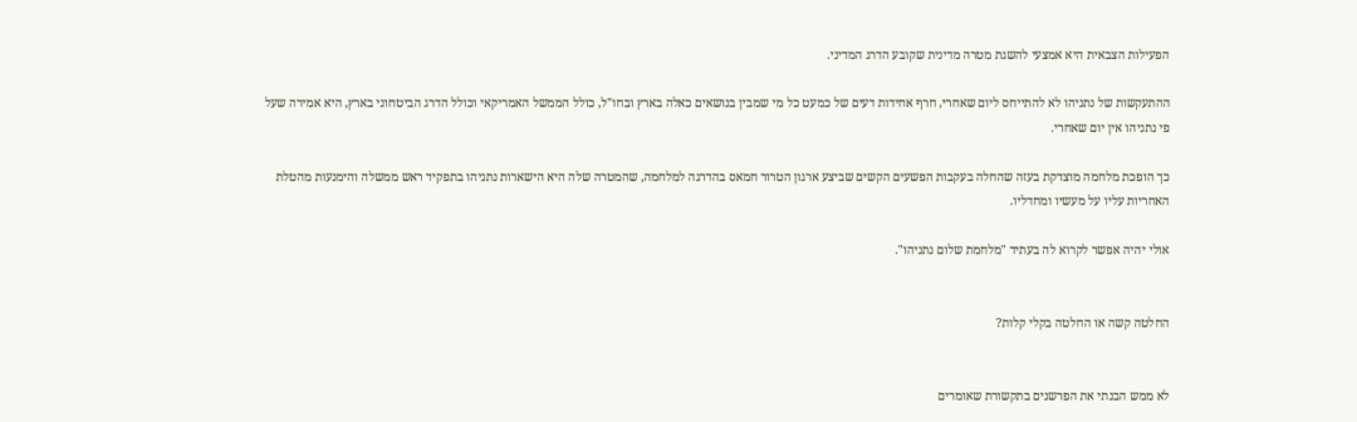הפעילות הצבאית היא אמצעי להשגת מטרה מדינית שקובע הדרג המדיני.

ההתעקשות של נתניהו לא להתייחס ליום שאחרי, חרף אחידות דעים של כמעט כל מי שמבין בנושאים כאלה בארץ ובחו"ל, כולל הממשל האמריקאי וכולל הדרג הביטחוני בארץ, היא אמירה שעל פי נתניהו אין יום שאחרי.

כך הופכת מלחמה מוצדקת בעזה שהחלה בעקבות הפשעים הקשים שביצע ארגון הטרור חמאס בהדרגה למלחמה, שהמטרה שלה היא הישארות נתניהו בתפקיד ראש ממשלה והימנעות מהטלת האחריות עליו על מעשיו ומחדליו.

אולי יהיה אפשר לקרוא לה בעתיד "מלחמת שלום נתניהו".


החלטה קשה או החלטה בקלי קלות?


לא ממש הבנתי את הפרשנים בתקשורת שאומרים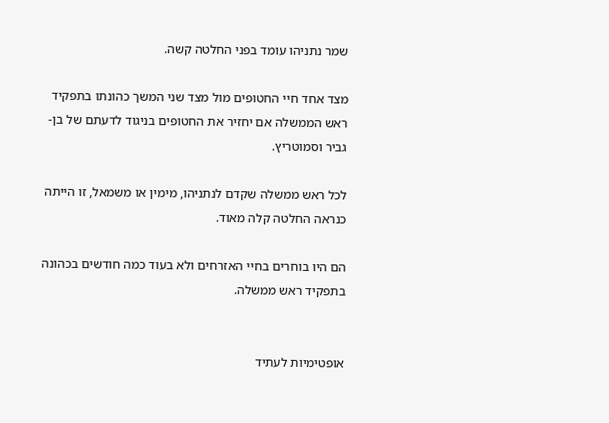שמר נתניהו עומד בפני החלטה קשה.

מצד אחד חיי החטופים מול מצד שני המשך כהונתו בתפקיד ראש הממשלה אם יחזיר את החטופים בניגוד לדעתם של בן-גביר וסמוטריץ.

לכל ראש ממשלה שקדם לנתניהו, מימין או משמאל, זו הייתה כנראה החלטה קלה מאוד.

הם היו בוחרים בחיי האזרחים ולא בעוד כמה חודשים בכהונה בתפקיד ראש ממשלה.


אופטימיות לעתיד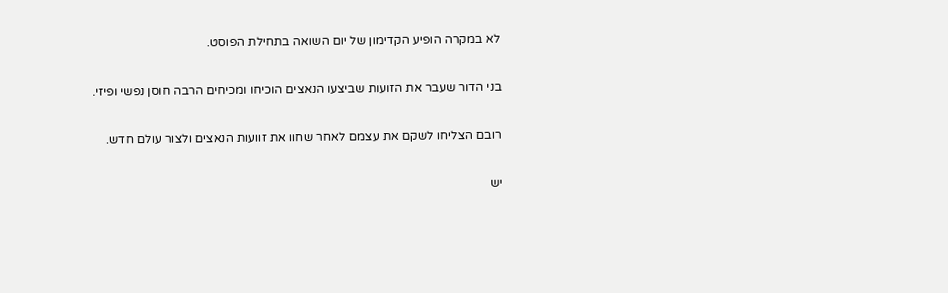לא במקרה הופיע הקדימון של יום השואה בתחילת הפוסט.

בני הדור שעבר את הזועות שביצעו הנאצים הוכיחו ומכיחים הרבה חוסן נפשי ופיזי.

רובם הצליחו לשקם את עצמם לאחר שחוו את זוועות הנאצים ולצור עולם חדש.

יש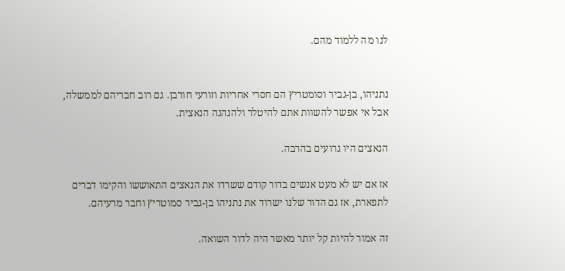לנו מה ללמוד מהם.


נתניהו, בן-גביר וסומטריץ הם חסרי אחריות וזורעי חורבן. גם רוב חבריהם לממשלה, אבל אי אפשר להשוות אתם להיטלר ולהנהגה הנאצית.

הנאצים היו גרועים בהרבה.

אז אם יש לא מעט אנשים בדור קודם ששרדו את הנאצים התאוששו והקימו דברים לתפארת, אז גם הדור שלנו ישרוד את נתניהו בן-גביר סמוטריץ וחבר מרעיהם.

זה אמור להיות קל יותר מאשר היה לדור השואה.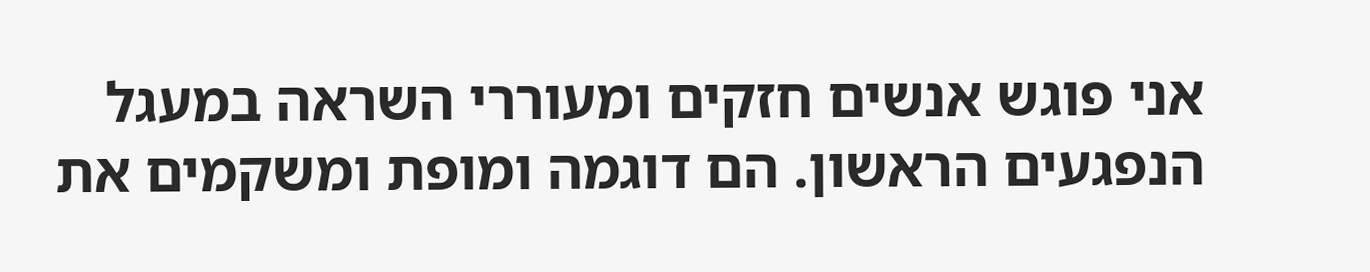אני פוגש אנשים חזקים ומעוררי השראה במעגל הנפגעים הראשון. הם דוגמה ומופת ומשקמים את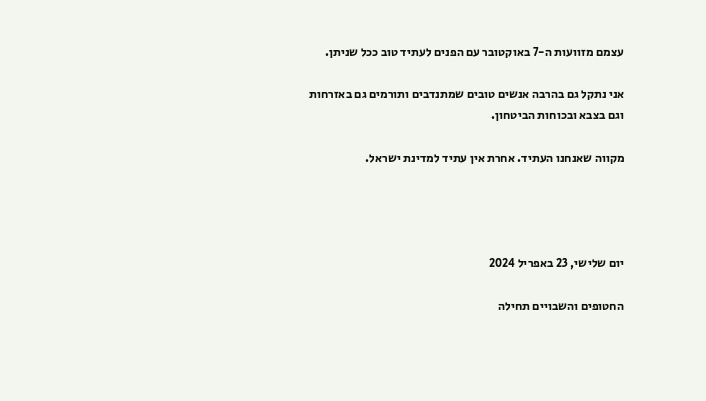עצמם מזוועות ה-7 באוקטובר עם הפנים לעתיד טוב ככל שניתן.

אני נתקל גם בהרבה אנשים טובים שמתנדבים ותורמים גם באזרחות וגם בצבא ובכוחות הביטחון.

מקווה שאנחנו העתיד. אחרת אין עתיד למדינת ישראל.




יום שלישי, 23 באפריל 2024

החטופים והשבויים תחילה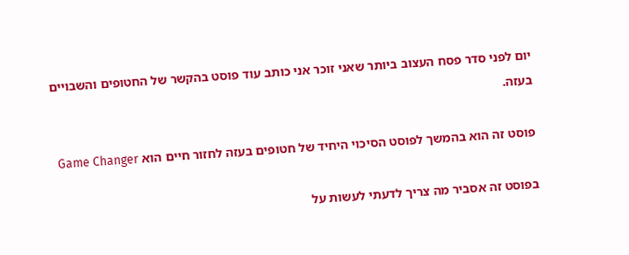יום לפני סדר פסח העצוב ביותר שאני זוכר אני כותב עוד פוסט בהקשר של החטופים והשבויים בעזה.

פוסט זה הוא בהמשך לפוסט הסיכוי היחיד של חטופים בעזה לחזור חיים הוא Game Changer

בפוסט זה אסביר מה צריך לדעתי לעשות על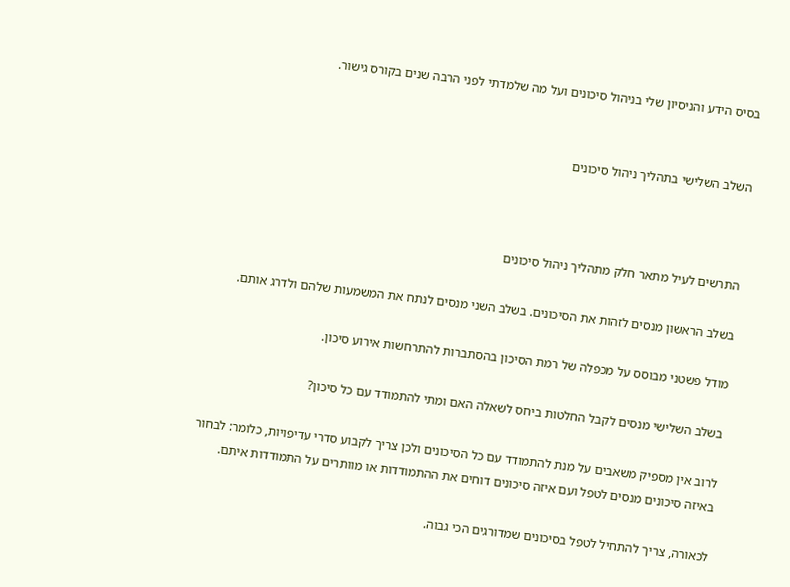בסיס הידע והניסיון שלי בניהול סיכונים ועל מה שלמדתי לפני הרבה שנים בקורס גישור.


השלב השלישי בתהליך ניהול סיכונים



התרשים לעיל מתאר חלק מתהליך ניהול סיכונים

בשלב הראשון מנסים לזהות את הסיכונים. בשלב השני מנסים לנתח את המשמעות שלהם ולדרג אותם.

מודל פשטני מבוסס על מכפלה של רמת הסיכון בהסתברות להתרחשות אירוע סיכון.

בשלב השלישי מנסים לקבל החלטות ביחס לשאלה האם ומתי להתמודד עם כל סיכון?

לרוב אין מספיק משאבים על מנת להתמודד עם כל הסיכונים ולכן צריך לקבוע סדרי עדיפויות, כלומר: לבחור באיזה סיכונים מנסים לטפל ועם איזה סיכונים דוחים את ההתמודדות או מוותרים על התמודדות איתם.

לכאורה, צריך להתחיל לטפל בסיכונים שמדורגים הכי גבוה.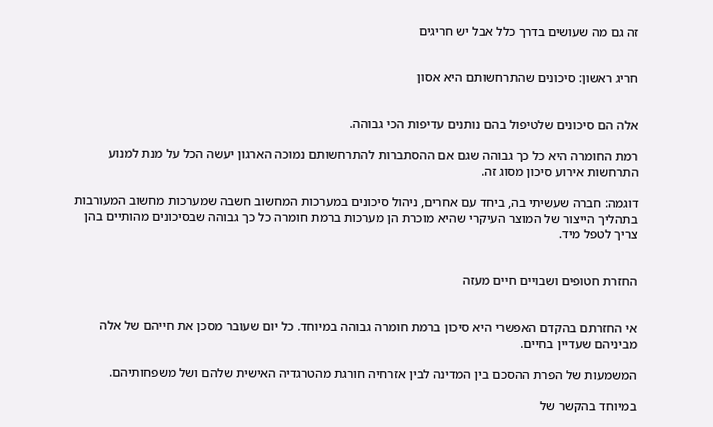זה גם מה שעושים בדרך כלל אבל יש חריגים


חריג ראשון: סיכונים שהתרחשותם היא אסון


אלה הם סיכונים שלטיפול בהם נותנים עדיפות הכי גבוהה.

רמת החומרה היא כל כך גבוהה שגם אם ההסתברות להתרחשותם נמוכה הארגון יעשה הכל על מנת למנוע התרחשות אירוע סיכון מסוג זה.

דוגמה: חברה שעשיתי בה, ביחד עם אחרים, ניהול סיכונים במערכות המחשוב חשבה שמערכות מחשוב המעורבות בתהליך הייצור של המוצר העיקרי שהיא מוכרת הן מערכות ברמת חומרה כל כך גבוהה שבסיכונים מהותיים בהן צריך לטפל מיד.


החזרת חטופים ושבויים חיים מעזה


אי החזרתם בהקדם האפשרי היא סיכון ברמת חומרה גבוהה במיוחד. כל יום שעובר מסכן את חייהם של אלה מביניהם שעדיין בחיים.

המשמעות של הפרת ההסכם בין המדינה לבין אזרחיה חורגת מהטרגדיה האישית שלהם ושל משפחותיהם.

במיוחד בהקשר של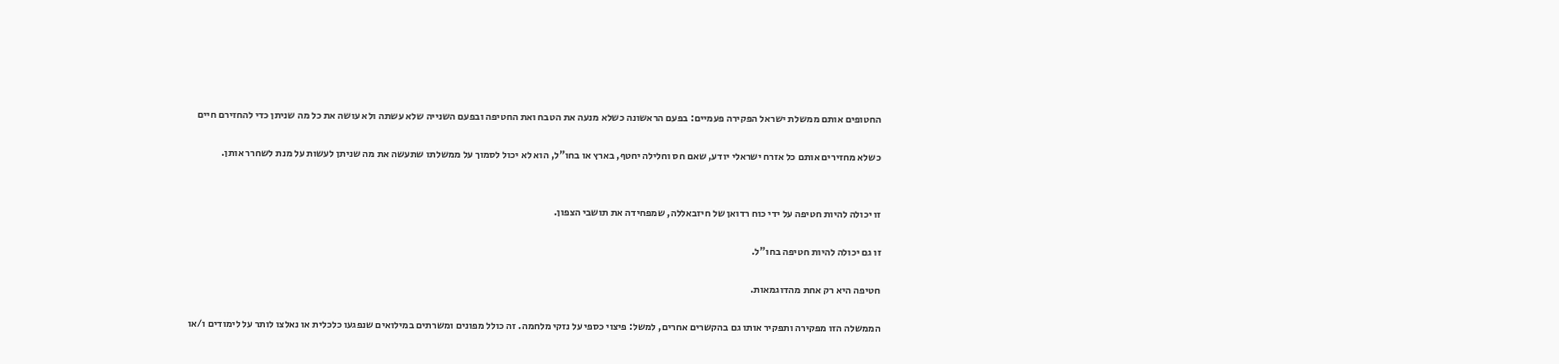החטופים אותם ממשלת ישראל הפקירה פעמיים: בפעם הראשונה כשלא מנעה את הטבח ואת החטיפה ובפעם השנייה שלא עשתה ולא עושה את כל מה שניתן כדי להחזירם חיים

כשלא מחזירים אותם כל אזרח ישראלי יודע, שאם חס וחלילה יחטף, בארץ או בחו"ל, הוא לא יכול לסמוך על ממשלתו שתעשה את מה שניתן לעשות על מנת לשחרר אותן.


זו יכולה להיות חטיפה על ידי כוח רדואן של חיזבאללה, שמפחידה את תושבי הצפון.

זו גם יכולה להיות חטיפה בחו"ל.

חטיפה היא רק אחת מהדוגמאות.

הממשלה הזו מפקירה ותפקיר אותו גם בהקשרים אחרים, למשל: פיצוי כספי על נזקי מלחמה. זה כולל מפונים ומשרתים במילואים שנפגעו כלכלית או נאלצו לותר על לימודים ו/או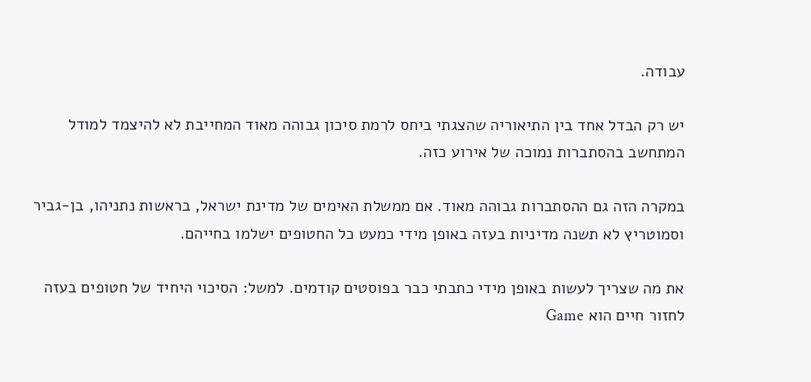עבודה.

יש רק הבדל אחד בין התיאוריה שהצגתי ביחס לרמת סיכון גבוהה מאוד המחייבת לא להיצמד למודל המתחשב בהסתברות נמוכה של אירוע כזה.

במקרה הזה גם ההסתברות גבוהה מאוד. אם ממשלת האימים של מדינת ישראל, בראשות נתניהו, בן-גביר וסמוטריץ לא תשנה מדיניות בעזה באופן מידי כמעט כל החטופים ישלמו בחייהם.

את מה שצריך לעשות באופן מידי כתבתי כבר בפוסטים קודמים. למשל: הסיכוי היחיד של חטופים בעזה לחזור חיים הוא Game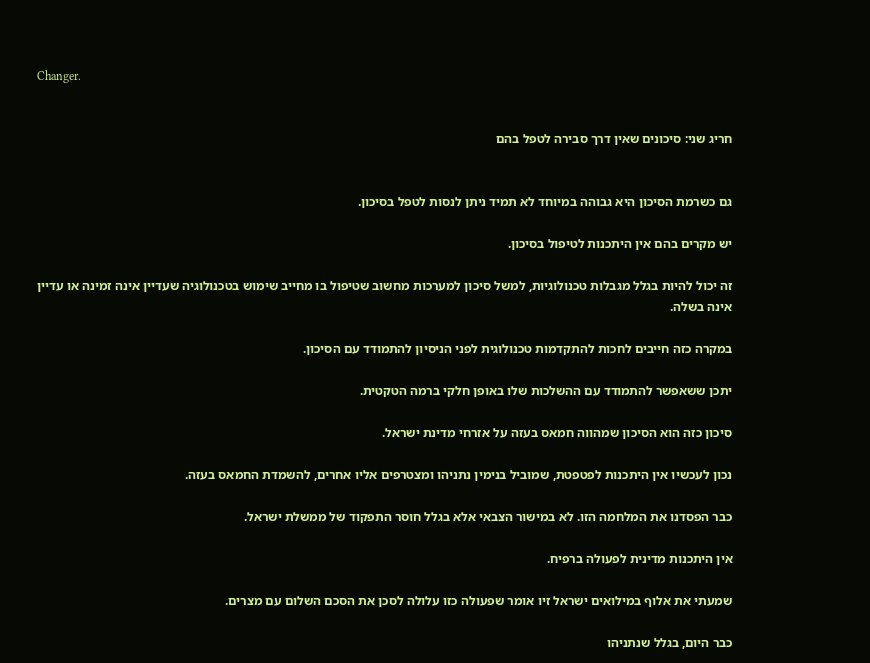Changer.


חריג שני: סיכונים שאין דרך סבירה לטפל בהם


גם כשרמת הסיכון היא גבוהה במיוחד לא תמיד ניתן לנסות לטפל בסיכון.

יש מקרים בהם אין היתכנות לטיפול בסיכון.

זה יכול להיות בגלל מגבלות טכנולוגיות, למשל סיכון למערכות מחשוב שטיפול בו מחייב שימוש בטכנולוגיה שעדיין אינה זמינה או עדיין אינה בשלה.

במקרה כזה חייבים לחכות להתקדמות טכנולוגית לפני הניסיון להתמודד עם הסיכון.

יתכן ששאפשר להתמודד עם ההשלכות שלו באופן חלקי ברמה הטקטית.

סיכון כזה הוא הסיכון שמהווה חמאס בעזה על אזרחי מדינת ישראל.

נכון לעכשיו אין היתכנות לפטפטת, שמוביל בנימין נתניהו ומצטרפים אליו אחרים, להשמדת החמאס בעזה.

כבר הפסדנו את המלחמה הזו. לא במישור הצבאי אלא בגלל חוסר התפקוד של ממשלת ישראל.

אין היתכנות מדינית לפעולה ברפיח.

שמעתי את אלוף במילואים ישראל זיו אומר שפעולה כזו עלולה לסכן את הסכם השלום עם מצרים.

כבר היום, בגלל שנתניהו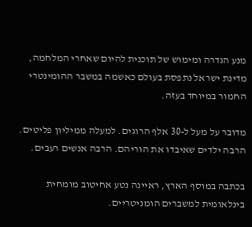מנע הגדרה ומימוש של תוכנית להיום שאחרי המלחמה, מדינת ישראל נתפסת בעולם כאשמה במשבר ההומינטרי החמור במיוחד בעזה.

מדובר על מעל ל-30 אלף הרוגים. למעלה ממיליון פליטים. הרבה ילדים שאיבדו את הוריהם. הרבה אנשים רעבים.

בכתבה במוסף הארץ, ראיינה נטע אחיטוב מומחית בינלאומית למשברים הומניטריים.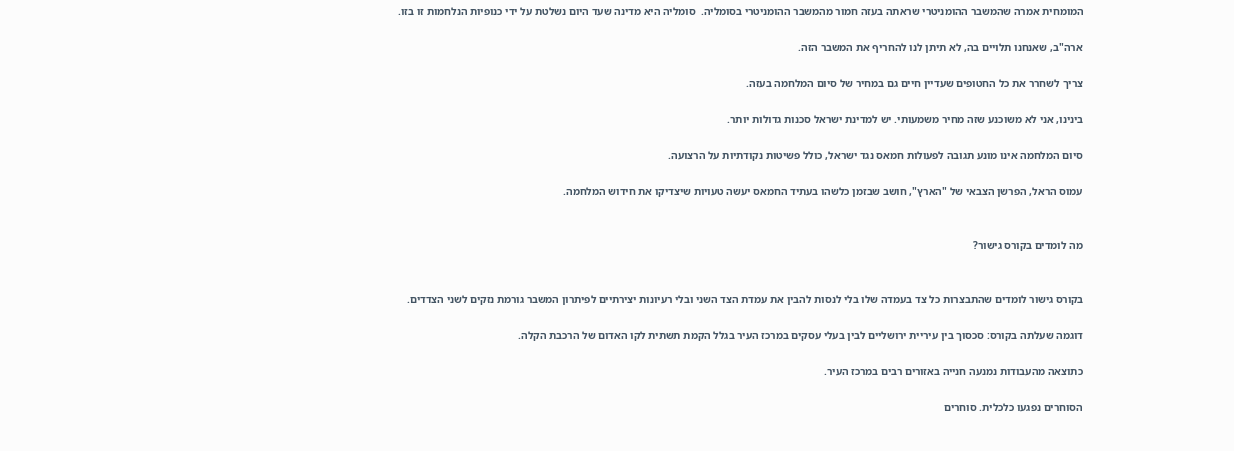המומחית אמרה שהמשבר ההומניטרי שראתה בעזה חמור מהמשבר ההומניטרי בסומליה.  סומליה היא מדינה שעד היום נשלטת על ידי כנופיות הנלחמות זו בזו.

ארה"ב, שאנחנו תלויים בה, לא תיתן לנו להחריף את המשבר הזה.

צריך לשחרר את כל החטופים שעדיין חיים גם במחיר של סיום המלחמה בעזה.

בינינו, אני לא משוכנע שזה מחיר משמעותי. יש למדינת ישראל סכנות גדולות יותר.

סיום המלחמה אינו מונע תגובה לפעולות חמאס נגד ישראל, כולל פשיטות נקודתיות על הרצועה.

עמוס הראל, הפרשן הצבאי של "הארץ", חושב שבזמן כלשהו בעתיד החמאס יעשה טעויות שיצדיקו את חידוש המלחמה.


מה לומדים בקורס גישור?


בקורס גישור לומדים שהתבצרות כל צד בעמדה שלו בלי לנסות להבין את עמדת הצד השני ובלי רעיונות יצירתיים לפיתרון המשבר גורמת נזקים לשני הצדדים.

דוגמה שעלתה בקורס: סכסוך בין עיריית ירושליים לבין בעלי עסקים במרכז העיר בגלל הקמת תשתית לקו האדום של הרכבת הקלה.

כתוצאה מהעבודות נמנעה חנייה באזורים רבים במרכז העיר.

הסוחרים נפגעו כלכלית. סוחרים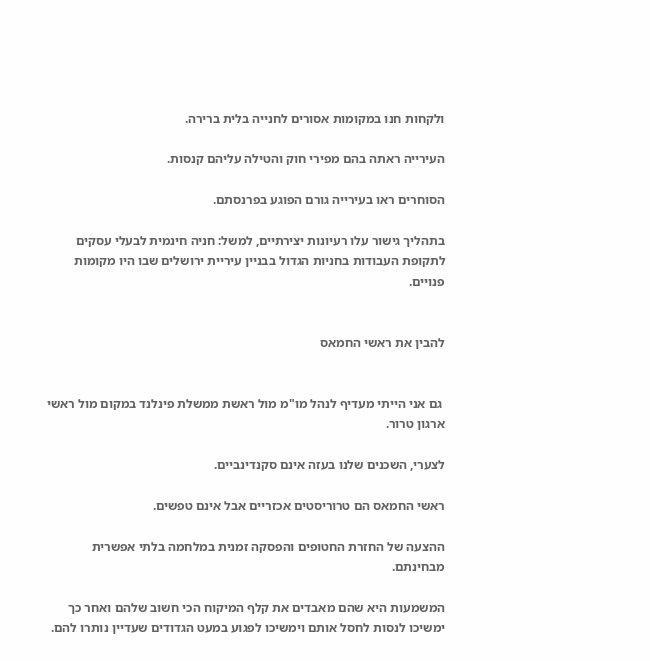ולקחות חנו במקומות אסורים לחנייה בלית ברירה.

העירייה ראתה בהם מפירי חוק והטילה עליהם קנסות.

הסוחרים ראו בעירייה גורם הפוגע בפרנסתם.

בתהליך גישור עלו רעיונות יצירתיים, למשל: חניה חינמית לבעלי עסקים לתקופת העבודות בחניות הגדול בבניין עיריית ירושלים שבו היו מקומות פנויים.


להבין את ראשי החמאס


 גם אני הייתי מעדיף לנהל מו"מ מול ראשת ממשלת פינלנד במקום מול ראשי ארגון טרור.

לצערי, השכנים שלנו בעזה אינם סקנדינביים.

ראשי החמאס הם טרוריסטים אכזריים אבל אינם טפשים.

ההצעה של החזרת החטופים והפסקה זמנית במלחמה בלתי אפשרית מבחינתם.

המשמעות היא שהם מאבדים את קלף המיקוח הכי חשוב שלהם ואחר כך ימשיכו לנסות לחסל אותם וימשיכו לפגוע במעט הגדודים שעדיין נותרו להם.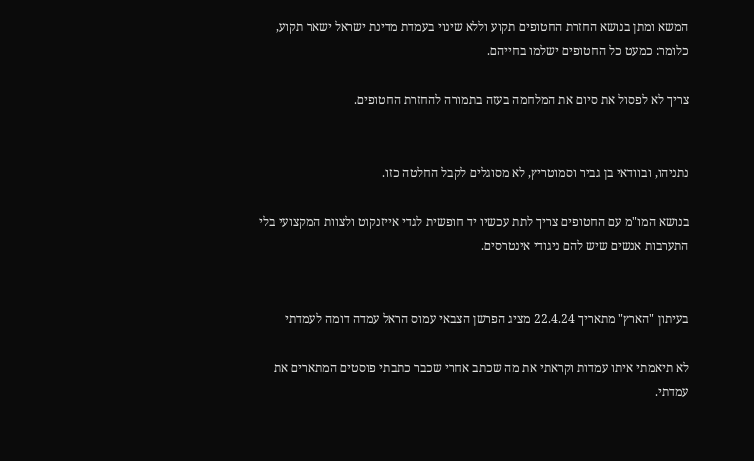המשא ומתן בנושא החזרת החטופים תקוע וללא שינוי בעמדת מדינת ישראל ישאר תקוע, כלומר: כמעט כל החטופים ישלמו בחייהם.

צריך לא לפסול את סיום את המלחמה בעזה בתמורה להחזרת החטופים.


נתניהו, ובוודאי בן גביר וסמוטריץ, לא מסוגלים לקבל החלטה כזו.

בנושא המו"מ עם החטופים צריך לתת עכשיו יד חופשית לגדי אייזנקוט ולצוות המקצועי בלי התערבות אנשים שיש להם ניגודי אינטרסים.


בעיתון "הארץ" מתאריך 22.4.24 מציג הפרשן הצבאי עמוס הראל עמדה דומה לעמדתי

לא תיאמתי איתו עמדות וקראתי את מה שכתב אחרי שכבר כתבתי פוסטים המתארים את עמדתי.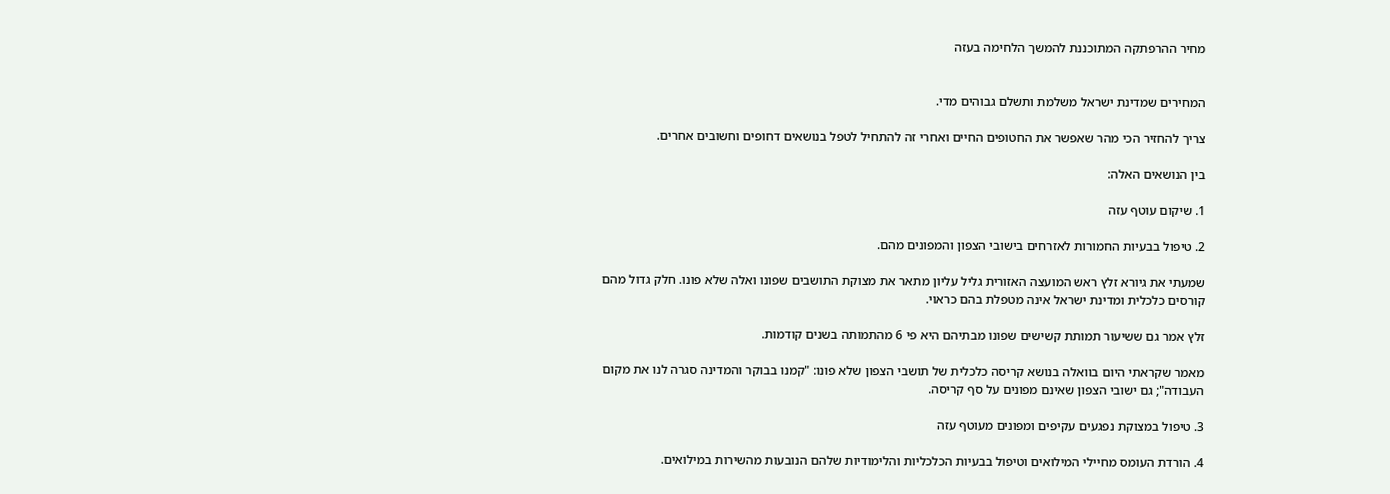מחיר ההרפתקה המתוכננת להמשך הלחימה בעזה


המחירים שמדינת ישראל משלמת ותשלם גבוהים מדי.

צריך להחזיר הכי מהר שאפשר את החטופים החיים ואחרי זה להתחיל לטפל בנושאים דחופים וחשובים אחרים.

בין הנושאים האלה:

1. שיקום עוטף עזה

2. טיפול בבעיות החמורות לאזרחים בישובי הצפון והמפונים מהם.

שמעתי את גיורא זלץ ראש המועצה האזורית גליל עליון מתאר את מצוקת התושבים שפונו ואלה שלא פונו. חלק גדול מהם קורסים כלכלית ומדינת ישראל אינה מטפלת בהם כראוי.

זלץ אמר גם ששיעור תמותת קשישים שפונו מבתיהם היא פי 6 מהתמותה בשנים קודמות.

מאמר שקראתי היום בוואלה בנושא קריסה כלכלית של תושבי הצפון שלא פונו: "קמנו בבוקר והמדינה סגרה לנו את מקום העבודה"; גם ישובי הצפון שאינם מפונים על סף קריסה.

3. טיפול במצוקת נפגעים עקיפים ומפונים מעוטף עזה

4. הורדת העומס מחיילי המילואים וטיפול בבעיות הכלכליות והלימודיות שלהם הנובעות מהשירות במילואים.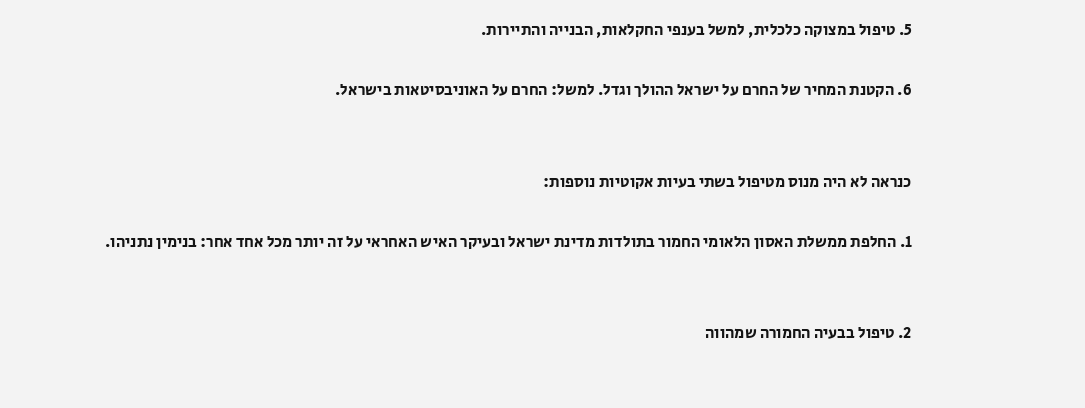5. טיפול במצוקה כלכלית, למשל בענפי החקלאות, הבנייה והתיירות.

6. הקטנת המחיר של החרם על ישראל ההולך וגדל. למשל: החרם על האוניבסיטאות בישראל.


כנראה לא היה מנוס מטיפול בשתי בעיות אקוטיות נוספות:

1. החלפת ממשלת האסון הלאומי החמור בתולדות מדינת ישראל ובעיקר האיש האחראי על זה יותר מכל אחד אחר: בנימין נתניהו.


2. טיפול בבעיה החמורה שמהווה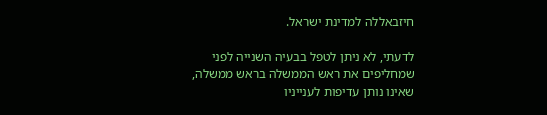חיזבאללה למדינת ישראל.

לדעתי, לא ניתן לטפל בבעיה השנייה לפני שמחליפים את ראש הממשלה בראש ממשלה, שאינו נותן עדיפות לענייניו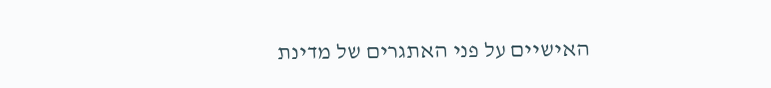האישיים על פני האתגרים של מדינת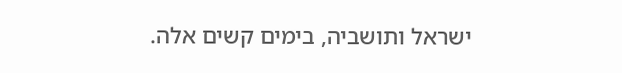ישראל ותושביה, בימים קשים אלה.